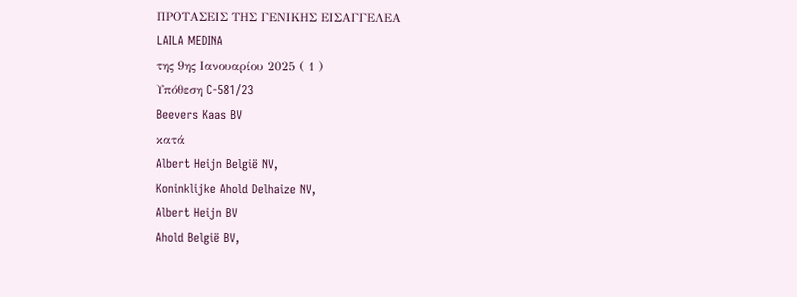ΠΡΟΤΑΣΕΙΣ ΤΗΣ ΓΕΝΙΚΗΣ ΕΙΣΑΓΓΕΛΕΑ
LAILA MEDINA
της 9ης Ιανουαρίου 2025 ( 1 )
Υπόθεση C‑581/23
Beevers Kaas BV
κατά
Albert Heijn België NV,
Koninklijke Ahold Delhaize NV,
Albert Heijn BV
Ahold België BV,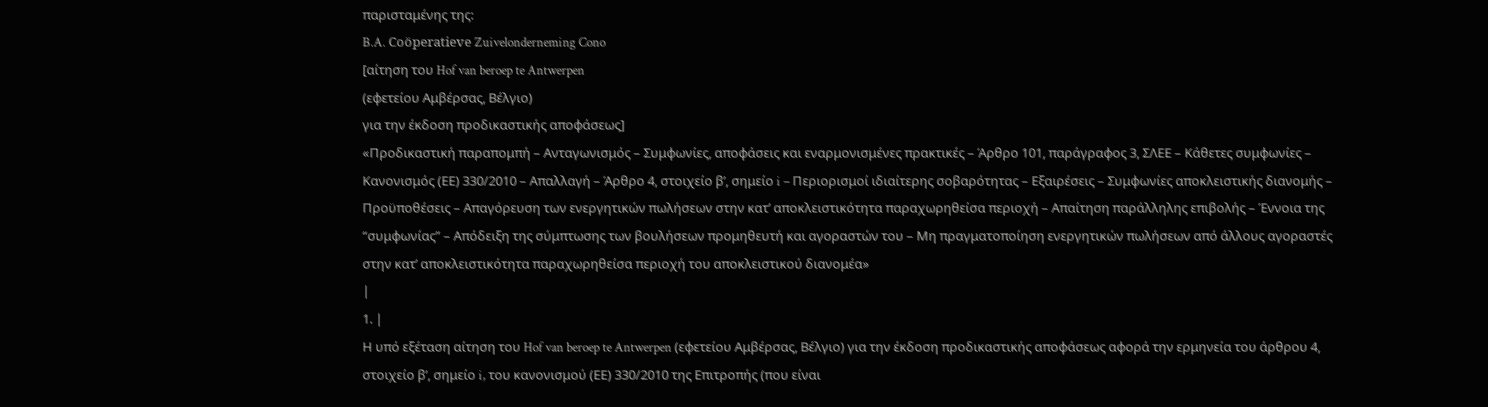παρισταμένης της:
B.A. Coöperatieve Zuivelonderneming Cono
[αίτηση του Hof van beroep te Antwerpen
(εφετείου Αμβέρσας, Βέλγιο)
για την έκδοση προδικαστικής αποφάσεως]
«Προδικαστική παραπομπή – Ανταγωνισμός – Συμφωνίες, αποφάσεις και εναρμονισμένες πρακτικές – Άρθρο 101, παράγραφος 3, ΣΛΕΕ – Κάθετες συμφωνίες – Κανονισμός (ΕΕ) 330/2010 – Απαλλαγή – Άρθρο 4, στοιχείο βʹ, σημείο i – Περιορισμοί ιδιαίτερης σοβαρότητας – Εξαιρέσεις – Συμφωνίες αποκλειστικής διανομής – Προϋποθέσεις – Απαγόρευση των ενεργητικών πωλήσεων στην κατ’ αποκλειστικότητα παραχωρηθείσα περιοχή – Απαίτηση παράλληλης επιβολής – Έννοια της “συμφωνίας” – Απόδειξη της σύμπτωσης των βουλήσεων προμηθευτή και αγοραστών του – Μη πραγματοποίηση ενεργητικών πωλήσεων από άλλους αγοραστές στην κατ’ αποκλειστικότητα παραχωρηθείσα περιοχή του αποκλειστικού διανομέα»
|
1. |
Η υπό εξέταση αίτηση του Hof van beroep te Antwerpen (εφετείου Αμβέρσας, Βέλγιο) για την έκδοση προδικαστικής αποφάσεως αφορά την ερμηνεία του άρθρου 4, στοιχείο βʹ, σημείο i, του κανονισμού (ΕΕ) 330/2010 της Επιτροπής (που είναι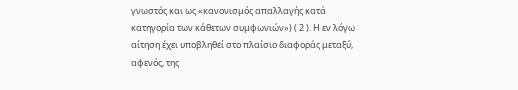γνωστός και ως «κανονισμός απαλλαγής κατά κατηγορία των κάθετων συμφωνιών») ( 2 ). Η εν λόγω αίτηση έχει υποβληθεί στο πλαίσιο διαφοράς μεταξύ, αφενός, της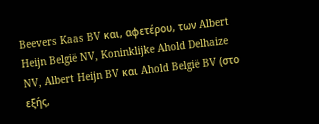Beevers Kaas BV και, αφετέρου, των Albert Heijn België NV, Koninklijke Ahold Delhaize NV, Albert Heijn BV και Ahold België BV (στο εξής,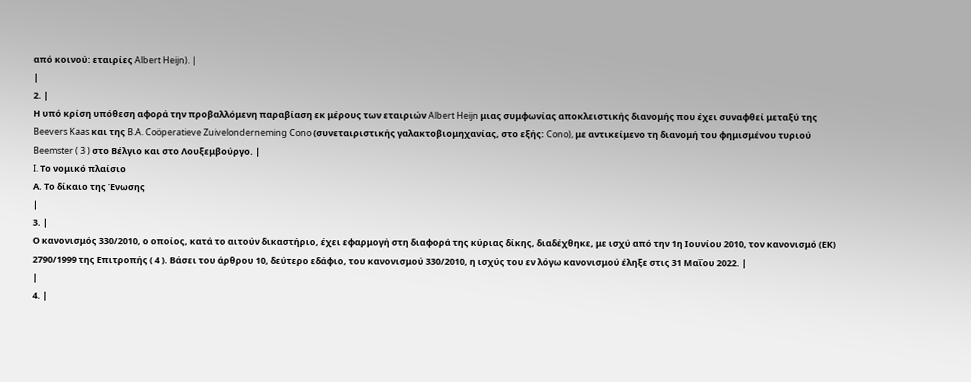από κοινού: εταιρίες Albert Heijn). |
|
2. |
Η υπό κρίση υπόθεση αφορά την προβαλλόμενη παραβίαση εκ μέρους των εταιριών Albert Heijn μιας συμφωνίας αποκλειστικής διανομής που έχει συναφθεί μεταξύ της Beevers Kaas και της B.A. Coöperatieve Zuivelonderneming Cono (συνεταιριστικής γαλακτοβιομηχανίας, στο εξής: Cono), με αντικείμενο τη διανομή του φημισμένου τυριού Beemster ( 3 ) στο Βέλγιο και στο Λουξεμβούργο. |
I. Το νομικό πλαίσιο
Α. Το δίκαιο της Ένωσης
|
3. |
Ο κανονισμός 330/2010, ο οποίος, κατά το αιτούν δικαστήριο, έχει εφαρμογή στη διαφορά της κύριας δίκης, διαδέχθηκε, με ισχύ από την 1η Ιουνίου 2010, τον κανονισμό (ΕΚ) 2790/1999 της Επιτροπής ( 4 ). Βάσει του άρθρου 10, δεύτερο εδάφιο, του κανονισμού 330/2010, η ισχύς του εν λόγω κανονισμού έληξε στις 31 Μαΐου 2022. |
|
4. |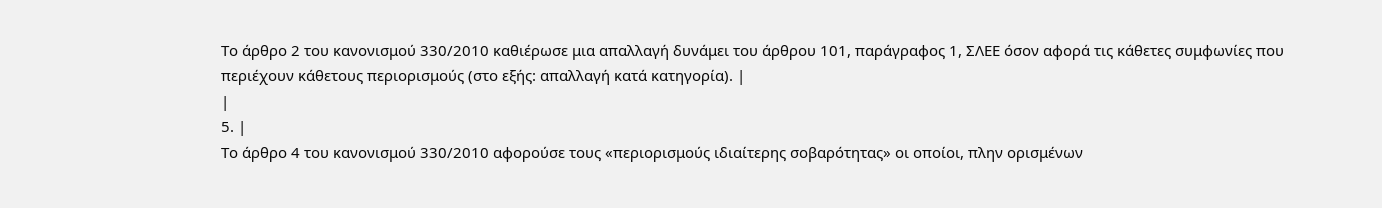Το άρθρο 2 του κανονισμού 330/2010 καθιέρωσε μια απαλλαγή δυνάμει του άρθρου 101, παράγραφος 1, ΣΛΕΕ όσον αφορά τις κάθετες συμφωνίες που περιέχουν κάθετους περιορισμούς (στο εξής: απαλλαγή κατά κατηγορία). |
|
5. |
Το άρθρο 4 του κανονισμού 330/2010 αφορούσε τους «περιορισμούς ιδιαίτερης σοβαρότητας» οι οποίοι, πλην ορισμένων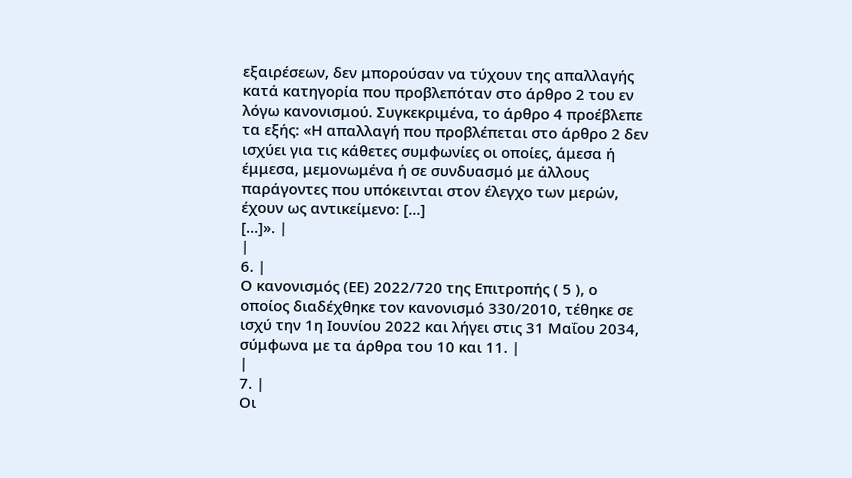εξαιρέσεων, δεν μπορούσαν να τύχουν της απαλλαγής κατά κατηγορία που προβλεπόταν στο άρθρο 2 του εν λόγω κανονισμού. Συγκεκριμένα, το άρθρο 4 προέβλεπε τα εξής: «Η απαλλαγή που προβλέπεται στο άρθρο 2 δεν ισχύει για τις κάθετες συμφωνίες οι οποίες, άμεσα ή έμμεσα, μεμονωμένα ή σε συνδυασμό με άλλους παράγοντες που υπόκεινται στον έλεγχο των μερών, έχουν ως αντικείμενο: […]
[…]». |
|
6. |
Ο κανονισμός (ΕΕ) 2022/720 της Επιτροπής ( 5 ), ο οποίος διαδέχθηκε τον κανονισμό 330/2010, τέθηκε σε ισχύ την 1η Ιουνίου 2022 και λήγει στις 31 Μαΐου 2034, σύμφωνα με τα άρθρα του 10 και 11. |
|
7. |
Οι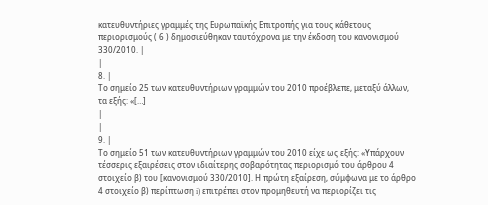κατευθυντήριες γραμμές της Ευρωπαϊκής Επιτροπής για τους κάθετους περιορισμούς ( 6 ) δημοσιεύθηκαν ταυτόχρονα με την έκδοση του κανονισμού 330/2010. |
|
8. |
Το σημείο 25 των κατευθυντήριων γραμμών του 2010 προέβλεπε, μεταξύ άλλων, τα εξής: «[…]
|
|
9. |
Το σημείο 51 των κατευθυντήριων γραμμών του 2010 είχε ως εξής: «Υπάρχουν τέσσερις εξαιρέσεις στον ιδιαίτερης σοβαρότητας περιορισμό του άρθρου 4 στοιχείο β) του [κανονισμού 330/2010]. Η πρώτη εξαίρεση, σύμφωνα με το άρθρο 4 στοιχείο β) περίπτωση i) επιτρέπει στον προμηθευτή να περιορίζει τις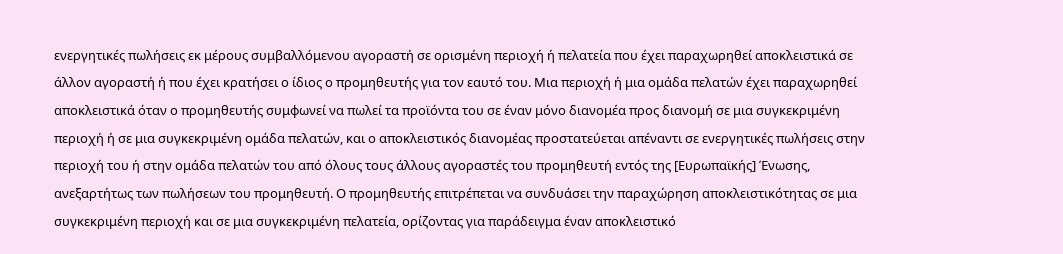ενεργητικές πωλήσεις εκ μέρους συμβαλλόμενου αγοραστή σε ορισμένη περιοχή ή πελατεία που έχει παραχωρηθεί αποκλειστικά σε άλλον αγοραστή ή που έχει κρατήσει ο ίδιος ο προμηθευτής για τον εαυτό του. Μια περιοχή ή μια ομάδα πελατών έχει παραχωρηθεί αποκλειστικά όταν ο προμηθευτής συμφωνεί να πωλεί τα προϊόντα του σε έναν μόνο διανομέα προς διανομή σε μια συγκεκριμένη περιοχή ή σε μια συγκεκριμένη ομάδα πελατών, και ο αποκλειστικός διανομέας προστατεύεται απέναντι σε ενεργητικές πωλήσεις στην περιοχή του ή στην ομάδα πελατών του από όλους τους άλλους αγοραστές του προμηθευτή εντός της [Ευρωπαϊκής] Ένωσης, ανεξαρτήτως των πωλήσεων του προμηθευτή. Ο προμηθευτής επιτρέπεται να συνδυάσει την παραχώρηση αποκλειστικότητας σε μια συγκεκριμένη περιοχή και σε μια συγκεκριμένη πελατεία, ορίζοντας για παράδειγμα έναν αποκλειστικό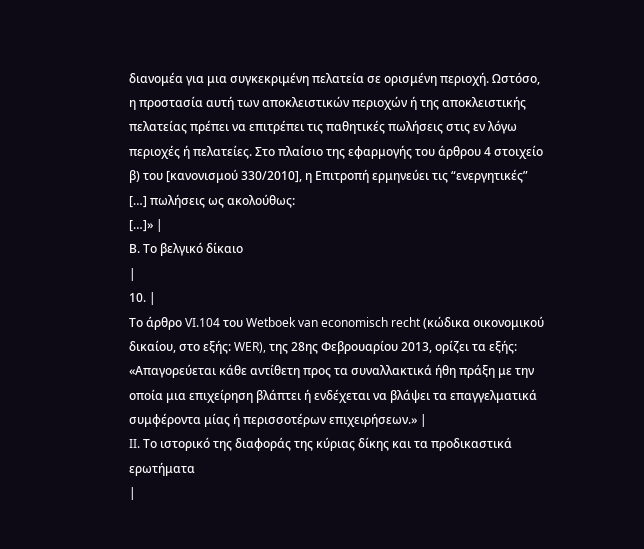διανομέα για μια συγκεκριμένη πελατεία σε ορισμένη περιοχή. Ωστόσο, η προστασία αυτή των αποκλειστικών περιοχών ή της αποκλειστικής πελατείας πρέπει να επιτρέπει τις παθητικές πωλήσεις στις εν λόγω περιοχές ή πελατείες. Στο πλαίσιο της εφαρμογής του άρθρου 4 στοιχείο β) του [κανονισμού 330/2010], η Επιτροπή ερμηνεύει τις “ενεργητικές” […] πωλήσεις ως ακολούθως:
[…]» |
Β. Το βελγικό δίκαιο
|
10. |
Το άρθρο VI.104 του Wetboek van economisch recht (κώδικα οικονομικού δικαίου, στο εξής: WER), της 28ης Φεβρουαρίου 2013, ορίζει τα εξής: «Απαγορεύεται κάθε αντίθετη προς τα συναλλακτικά ήθη πράξη με την οποία μια επιχείρηση βλάπτει ή ενδέχεται να βλάψει τα επαγγελματικά συμφέροντα μίας ή περισσοτέρων επιχειρήσεων.» |
II. Το ιστορικό της διαφοράς της κύριας δίκης και τα προδικαστικά ερωτήματα
|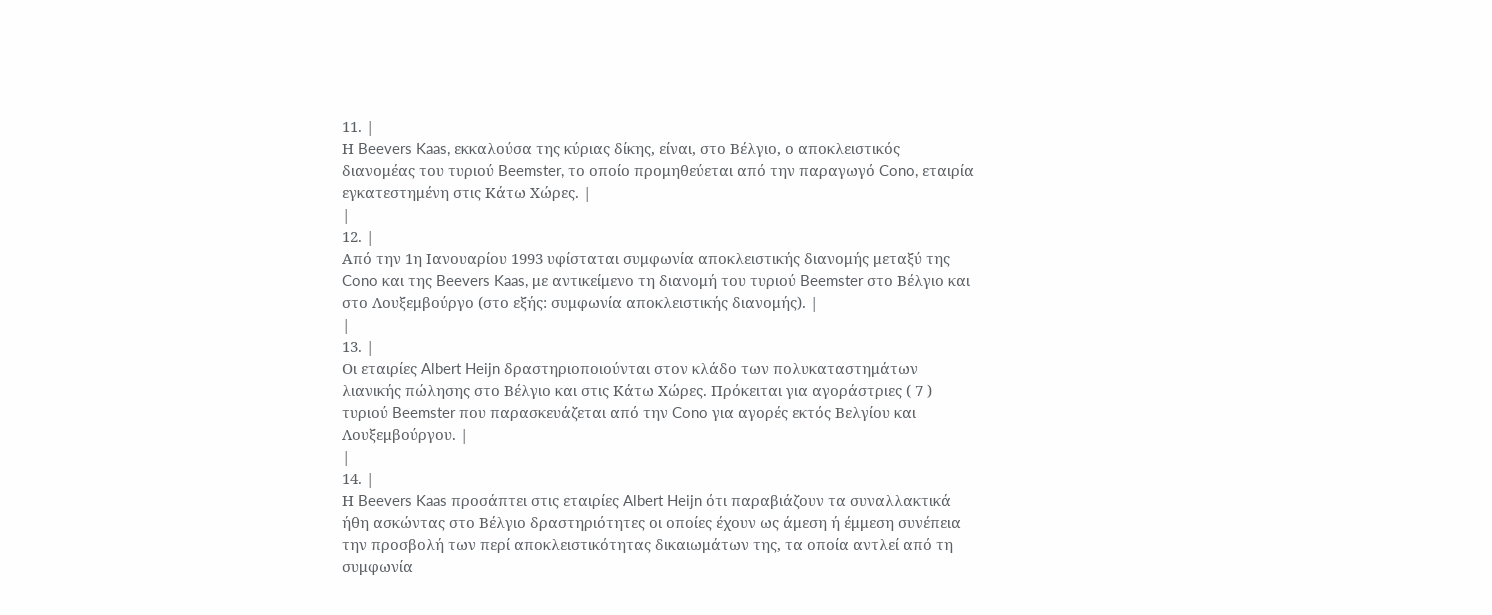11. |
Η Beevers Kaas, εκκαλούσα της κύριας δίκης, είναι, στο Βέλγιο, ο αποκλειστικός διανομέας του τυριού Beemster, το οποίο προμηθεύεται από την παραγωγό Cono, εταιρία εγκατεστημένη στις Κάτω Χώρες. |
|
12. |
Από την 1η Ιανουαρίου 1993 υφίσταται συμφωνία αποκλειστικής διανομής μεταξύ της Cono και της Beevers Kaas, με αντικείμενο τη διανομή του τυριού Beemster στο Βέλγιο και στο Λουξεμβούργο (στο εξής: συμφωνία αποκλειστικής διανομής). |
|
13. |
Οι εταιρίες Albert Heijn δραστηριοποιούνται στον κλάδο των πολυκαταστημάτων λιανικής πώλησης στο Βέλγιο και στις Κάτω Χώρες. Πρόκειται για αγοράστριες ( 7 ) τυριού Beemster που παρασκευάζεται από την Cono για αγορές εκτός Βελγίου και Λουξεμβούργου. |
|
14. |
Η Beevers Kaas προσάπτει στις εταιρίες Albert Heijn ότι παραβιάζουν τα συναλλακτικά ήθη ασκώντας στο Βέλγιο δραστηριότητες οι οποίες έχουν ως άμεση ή έμμεση συνέπεια την προσβολή των περί αποκλειστικότητας δικαιωμάτων της, τα οποία αντλεί από τη συμφωνία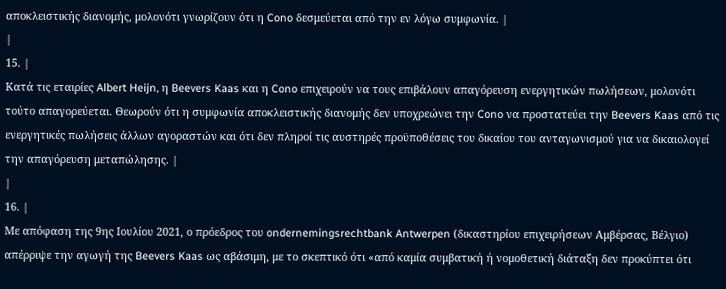αποκλειστικής διανομής, μολονότι γνωρίζουν ότι η Cono δεσμεύεται από την εν λόγω συμφωνία. |
|
15. |
Κατά τις εταιρίες Albert Heijn, η Beevers Kaas και η Cono επιχειρούν να τους επιβάλουν απαγόρευση ενεργητικών πωλήσεων, μολονότι τούτο απαγορεύεται. Θεωρούν ότι η συμφωνία αποκλειστικής διανομής δεν υποχρεώνει την Cono να προστατεύει την Beevers Kaas από τις ενεργητικές πωλήσεις άλλων αγοραστών και ότι δεν πληροί τις αυστηρές προϋποθέσεις του δικαίου του ανταγωνισμού για να δικαιολογεί την απαγόρευση μεταπώλησης. |
|
16. |
Με απόφαση της 9ης Ιουλίου 2021, ο πρόεδρος του ondernemingsrechtbank Antwerpen (δικαστηρίου επιχειρήσεων Αμβέρσας, Βέλγιο) απέρριψε την αγωγή της Beevers Kaas ως αβάσιμη, με το σκεπτικό ότι «από καμία συμβατική ή νομοθετική διάταξη δεν προκύπτει ότι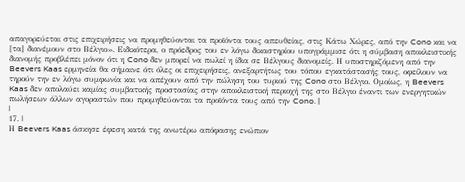απαγορεύεται στις επιχειρήσεις να προμηθεύονται τα προϊόντα τους απευθείας, στις Κάτω Χώρες, από την Cono και να [τα] διανέμουν στο Βέλγιο». Ειδικότερα, ο πρόεδρος του εν λόγω δικαστηρίου υπογράμμισε ότι η σύμβαση αποκλειστικής διανομής προβλέπει μόνον ότι η Cono δεν μπορεί να πωλεί η ίδια σε Βέλγους διανομείς. Η υποστηριζόμενη από την Beevers Kaas ερμηνεία θα σήμαινε ότι όλες οι επιχειρήσεις, ανεξαρτήτως του τόπου εγκατάστασής τους, οφείλουν να τηρούν την εν λόγω συμφωνία και να απέχουν από την πώληση του τυριού της Cono στο Βέλγιο. Ομοίως, η Beevers Kaas δεν απολαύει καμίας συμβατικής προστασίας στην αποκλειστική περιοχή της στο Βέλγιο έναντι των ενεργητικών πωλήσεων άλλων αγοραστών που προμηθεύονται τα προϊόντα τους από την Cono. |
|
17. |
Η Beevers Kaas άσκησε έφεση κατά της ανωτέρω απόφασης ενώπιον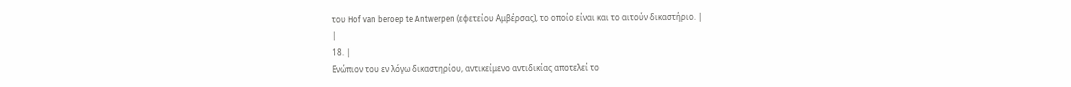του Hof van beroep te Antwerpen (εφετείου Αμβέρσας), το οποίο είναι και το αιτούν δικαστήριο. |
|
18. |
Ενώπιον του εν λόγω δικαστηρίου, αντικείμενο αντιδικίας αποτελεί το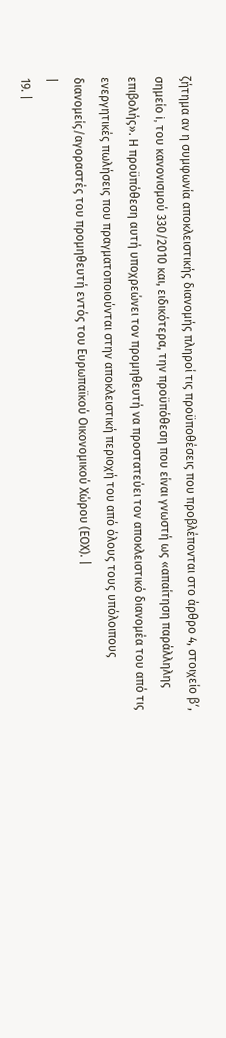ζήτημα αν η συμφωνία αποκλειστικής διανομής πληροί τις προϋποθέσεις που προβλέπονται στο άρθρο 4, στοιχείο βʹ, σημείο i, του κανονισμού 330/2010 και, ειδικότερα, την προϋπόθεση που είναι γνωστή ως «απαίτηση παράλληλης επιβολής». Η προϋπόθεση αυτή υποχρεώνει τον προμηθευτή να προστατεύει τον αποκλειστικό διανομέα του από τις ενεργητικές πωλήσεις που πραγματοποιούνται στην αποκλειστική περιοχή του από όλους τους υπόλοιπους διανομείς/αγοραστές του προμηθευτή εντός του Ευρωπαϊκού Οικονομικού Χώρου (ΕΟΧ). |
|
19. |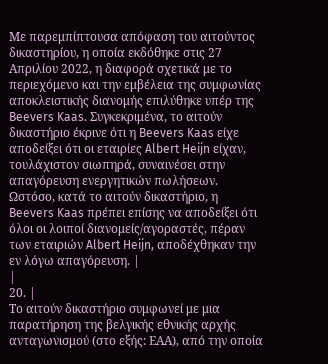Με παρεμπίπτουσα απόφαση του αιτούντος δικαστηρίου, η οποία εκδόθηκε στις 27 Απριλίου 2022, η διαφορά σχετικά με το περιεχόμενο και την εμβέλεια της συμφωνίας αποκλειστικής διανομής επιλύθηκε υπέρ της Beevers Kaas. Συγκεκριμένα, το αιτούν δικαστήριο έκρινε ότι η Beevers Kaas είχε αποδείξει ότι οι εταιρίες Albert Heijn είχαν, τουλάχιστον σιωπηρά, συναινέσει στην απαγόρευση ενεργητικών πωλήσεων. Ωστόσο, κατά το αιτούν δικαστήριο, η Beevers Kaas πρέπει επίσης να αποδείξει ότι όλοι οι λοιποί διανομείς/αγοραστές, πέραν των εταιριών Albert Heijn, αποδέχθηκαν την εν λόγω απαγόρευση. |
|
20. |
Το αιτούν δικαστήριο συμφωνεί με μια παρατήρηση της βελγικής εθνικής αρχής ανταγωνισμού (στο εξής: ΕΑΑ), από την οποία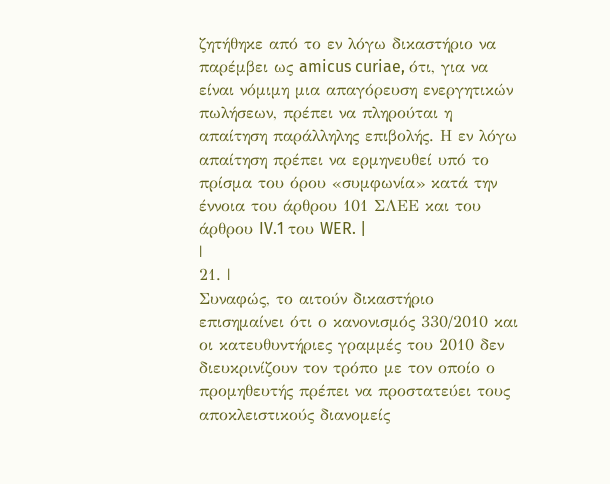ζητήθηκε από το εν λόγω δικαστήριο να παρέμβει ως amicus curiae, ότι, για να είναι νόμιμη μια απαγόρευση ενεργητικών πωλήσεων, πρέπει να πληρούται η απαίτηση παράλληλης επιβολής. Η εν λόγω απαίτηση πρέπει να ερμηνευθεί υπό το πρίσμα του όρου «συμφωνία» κατά την έννοια του άρθρου 101 ΣΛΕΕ και του άρθρου IV.1 του WER. |
|
21. |
Συναφώς, το αιτούν δικαστήριο επισημαίνει ότι ο κανονισμός 330/2010 και οι κατευθυντήριες γραμμές του 2010 δεν διευκρινίζουν τον τρόπο με τον οποίο ο προμηθευτής πρέπει να προστατεύει τους αποκλειστικούς διανομείς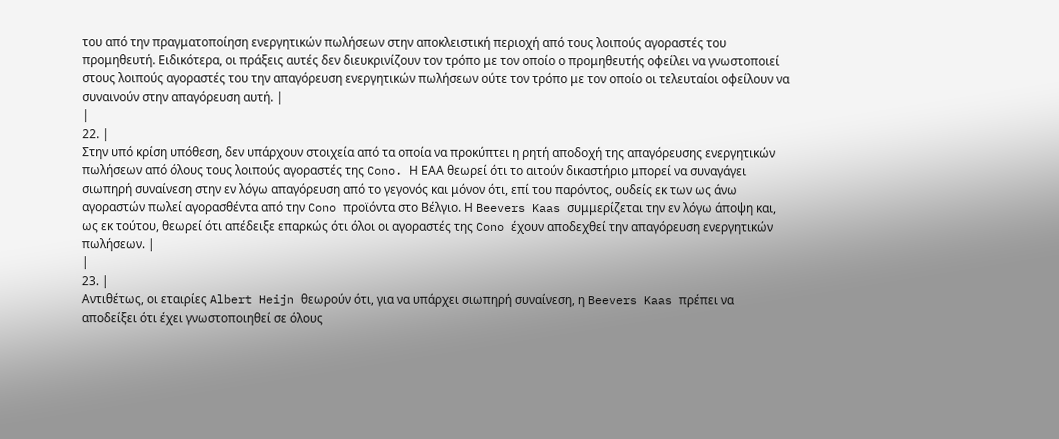του από την πραγματοποίηση ενεργητικών πωλήσεων στην αποκλειστική περιοχή από τους λοιπούς αγοραστές του προμηθευτή. Ειδικότερα, οι πράξεις αυτές δεν διευκρινίζουν τον τρόπο με τον οποίο ο προμηθευτής οφείλει να γνωστοποιεί στους λοιπούς αγοραστές του την απαγόρευση ενεργητικών πωλήσεων ούτε τον τρόπο με τον οποίο οι τελευταίοι οφείλουν να συναινούν στην απαγόρευση αυτή. |
|
22. |
Στην υπό κρίση υπόθεση, δεν υπάρχουν στοιχεία από τα οποία να προκύπτει η ρητή αποδοχή της απαγόρευσης ενεργητικών πωλήσεων από όλους τους λοιπούς αγοραστές της Cono. Η ΕΑΑ θεωρεί ότι το αιτούν δικαστήριο μπορεί να συναγάγει σιωπηρή συναίνεση στην εν λόγω απαγόρευση από το γεγονός και μόνον ότι, επί του παρόντος, ουδείς εκ των ως άνω αγοραστών πωλεί αγορασθέντα από την Cono προϊόντα στο Βέλγιο. Η Beevers Kaas συμμερίζεται την εν λόγω άποψη και, ως εκ τούτου, θεωρεί ότι απέδειξε επαρκώς ότι όλοι οι αγοραστές της Cono έχουν αποδεχθεί την απαγόρευση ενεργητικών πωλήσεων. |
|
23. |
Αντιθέτως, οι εταιρίες Albert Heijn θεωρούν ότι, για να υπάρχει σιωπηρή συναίνεση, η Beevers Kaas πρέπει να αποδείξει ότι έχει γνωστοποιηθεί σε όλους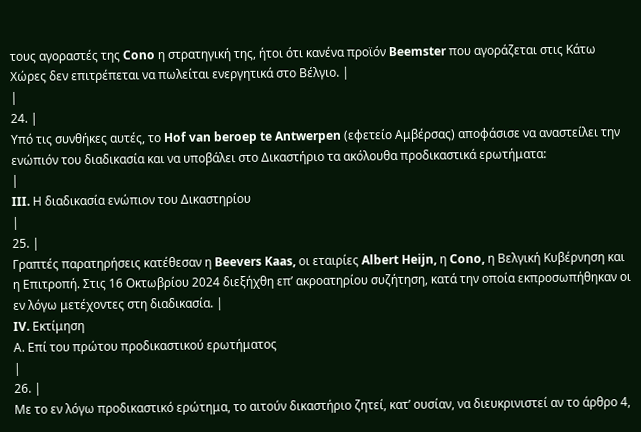τους αγοραστές της Cono η στρατηγική της, ήτοι ότι κανένα προϊόν Beemster που αγοράζεται στις Κάτω Χώρες δεν επιτρέπεται να πωλείται ενεργητικά στο Βέλγιο. |
|
24. |
Υπό τις συνθήκες αυτές, το Hof van beroep te Antwerpen (εφετείο Αμβέρσας) αποφάσισε να αναστείλει την ενώπιόν του διαδικασία και να υποβάλει στο Δικαστήριο τα ακόλουθα προδικαστικά ερωτήματα:
|
III. Η διαδικασία ενώπιον του Δικαστηρίου
|
25. |
Γραπτές παρατηρήσεις κατέθεσαν η Beevers Kaas, οι εταιρίες Albert Heijn, η Cono, η Βελγική Κυβέρνηση και η Επιτροπή. Στις 16 Οκτωβρίου 2024 διεξήχθη επ’ ακροατηρίου συζήτηση, κατά την οποία εκπροσωπήθηκαν οι εν λόγω μετέχοντες στη διαδικασία. |
IV. Εκτίμηση
Α. Επί του πρώτου προδικαστικού ερωτήματος
|
26. |
Με το εν λόγω προδικαστικό ερώτημα, το αιτούν δικαστήριο ζητεί, κατ’ ουσίαν, να διευκρινιστεί αν το άρθρο 4,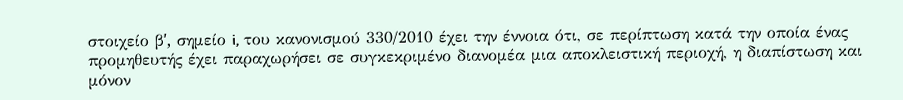στοιχείο βʹ, σημείο i, του κανονισμού 330/2010 έχει την έννοια ότι, σε περίπτωση κατά την οποία ένας προμηθευτής έχει παραχωρήσει σε συγκεκριμένο διανομέα μια αποκλειστική περιοχή, η διαπίστωση και μόνον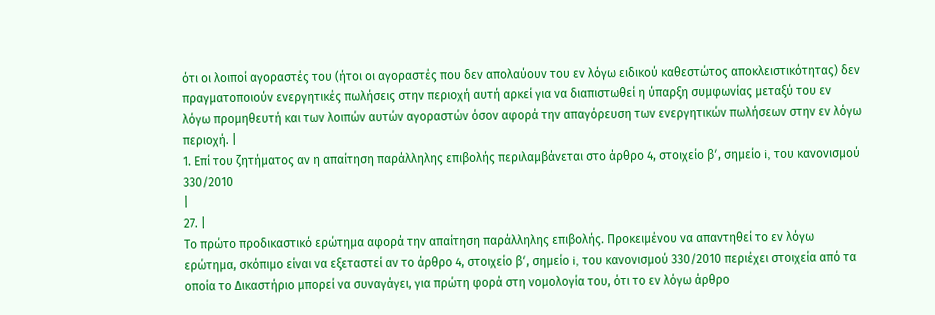ότι οι λοιποί αγοραστές του (ήτοι οι αγοραστές που δεν απολαύουν του εν λόγω ειδικού καθεστώτος αποκλειστικότητας) δεν πραγματοποιούν ενεργητικές πωλήσεις στην περιοχή αυτή αρκεί για να διαπιστωθεί η ύπαρξη συμφωνίας μεταξύ του εν λόγω προμηθευτή και των λοιπών αυτών αγοραστών όσον αφορά την απαγόρευση των ενεργητικών πωλήσεων στην εν λόγω περιοχή. |
1. Επί του ζητήματος αν η απαίτηση παράλληλης επιβολής περιλαμβάνεται στο άρθρο 4, στοιχείο βʹ, σημείο i, του κανονισμού 330/2010
|
27. |
Το πρώτο προδικαστικό ερώτημα αφορά την απαίτηση παράλληλης επιβολής. Προκειμένου να απαντηθεί το εν λόγω ερώτημα, σκόπιμο είναι να εξεταστεί αν το άρθρο 4, στοιχείο βʹ, σημείο i, του κανονισμού 330/2010 περιέχει στοιχεία από τα οποία το Δικαστήριο μπορεί να συναγάγει, για πρώτη φορά στη νομολογία του, ότι το εν λόγω άρθρο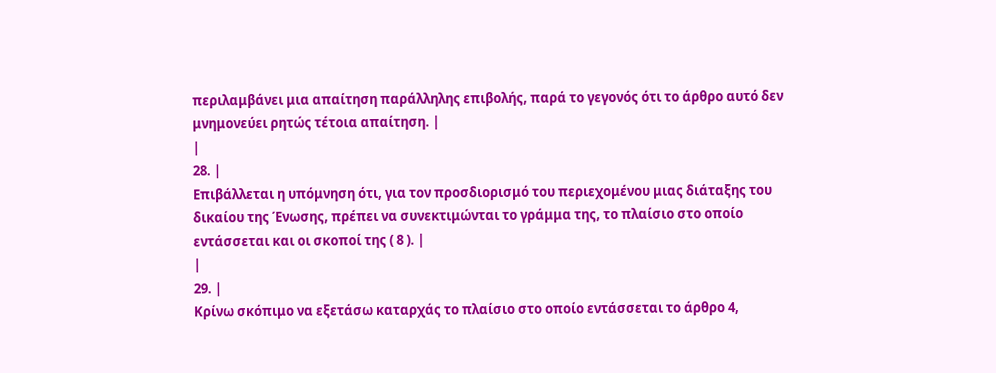περιλαμβάνει μια απαίτηση παράλληλης επιβολής, παρά το γεγονός ότι το άρθρο αυτό δεν μνημονεύει ρητώς τέτοια απαίτηση. |
|
28. |
Επιβάλλεται η υπόμνηση ότι, για τον προσδιορισμό του περιεχομένου μιας διάταξης του δικαίου της Ένωσης, πρέπει να συνεκτιμώνται το γράμμα της, το πλαίσιο στο οποίο εντάσσεται και οι σκοποί της ( 8 ). |
|
29. |
Κρίνω σκόπιμο να εξετάσω καταρχάς το πλαίσιο στο οποίο εντάσσεται το άρθρο 4,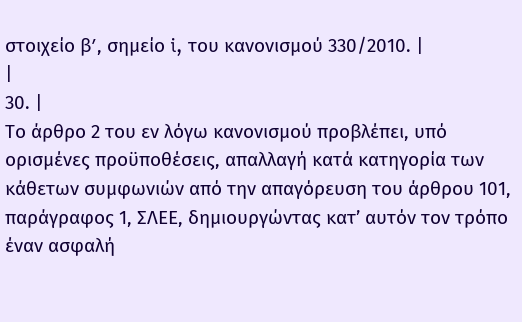στοιχείο βʹ, σημείο i, του κανονισμού 330/2010. |
|
30. |
Το άρθρο 2 του εν λόγω κανονισμού προβλέπει, υπό ορισμένες προϋποθέσεις, απαλλαγή κατά κατηγορία των κάθετων συμφωνιών από την απαγόρευση του άρθρου 101, παράγραφος 1, ΣΛΕΕ, δημιουργώντας κατ’ αυτόν τον τρόπο έναν ασφαλή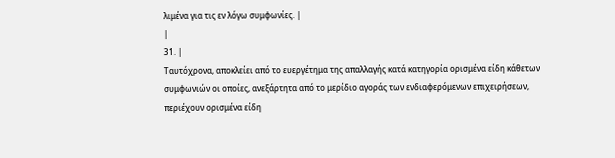λιμένα για τις εν λόγω συμφωνίες. |
|
31. |
Ταυτόχρονα, αποκλείει από το ευεργέτημα της απαλλαγής κατά κατηγορία ορισμένα είδη κάθετων συμφωνιών οι οποίες, ανεξάρτητα από το μερίδιο αγοράς των ενδιαφερόμενων επιχειρήσεων, περιέχουν ορισμένα είδη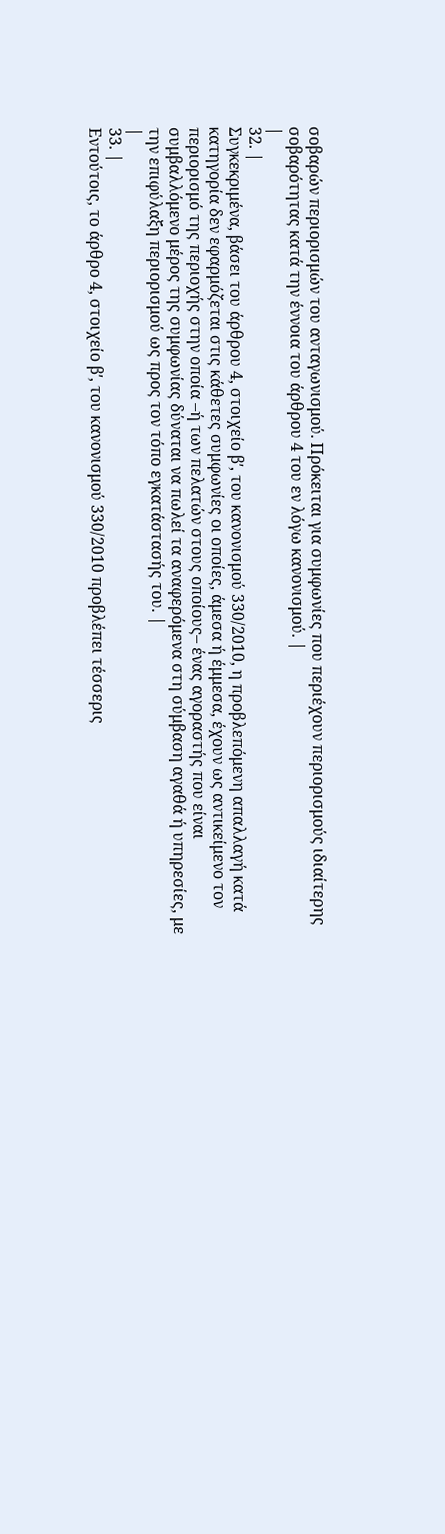σοβαρών περιορισμών του ανταγωνισμού. Πρόκειται για συμφωνίες που περιέχουν περιορισμούς ιδιαίτερης σοβαρότητας κατά την έννοια του άρθρου 4 του εν λόγω κανονισμού. |
|
32. |
Συγκεκριμένα, βάσει του άρθρου 4, στοιχείο βʹ, του κανονισμού 330/2010, η προβλεπόμενη απαλλαγή κατά κατηγορία δεν εφαρμόζεται στις κάθετες συμφωνίες οι οποίες, άμεσα ή έμμεσα, έχουν ως αντικείμενο τον περιορισμό της περιοχής στην οποία –ή των πελατών στους οποίους– ένας αγοραστής που είναι συμβαλλόμενο μέρος της συμφωνίας δύναται να πωλεί τα αναφερόμενα στη σύμβαση αγαθά ή υπηρεσίες, με την επιφύλαξη περιορισμού ως προς τον τόπο εγκατάστασής του. |
|
33. |
Εντούτοις, το άρθρο 4, στοιχείο βʹ, του κανονισμού 330/2010 προβλέπει τέσσερις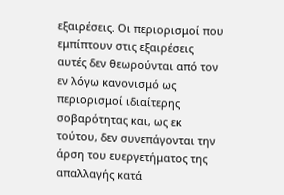εξαιρέσεις. Οι περιορισμοί που εμπίπτουν στις εξαιρέσεις αυτές δεν θεωρούνται από τον εν λόγω κανονισμό ως περιορισμοί ιδιαίτερης σοβαρότητας και, ως εκ τούτου, δεν συνεπάγονται την άρση του ευεργετήματος της απαλλαγής κατά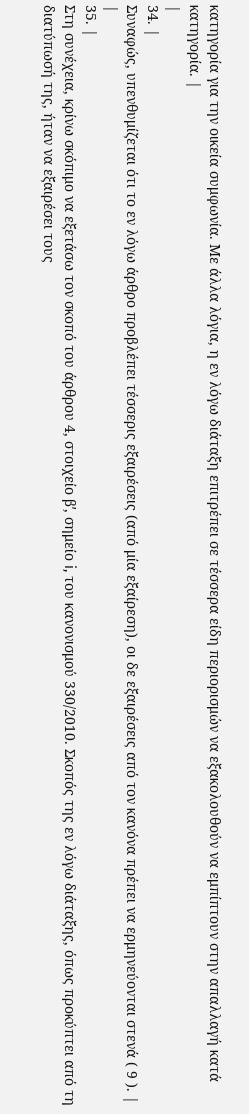κατηγορία για την οικεία συμφωνία. Με άλλα λόγια, η εν λόγω διάταξη επιτρέπει σε τέσσερα είδη περιορισμών να εξακολουθούν να εμπίπτουν στην απαλλαγή κατά κατηγορία. |
|
34. |
Συναφώς, υπενθυμίζεται ότι το εν λόγω άρθρο προβλέπει τέσσερις εξαιρέσεις (από μία εξαίρεση), οι δε εξαιρέσεις από τον κανόνα πρέπει να ερμηνεύονται στενά ( 9 ). |
|
35. |
Στη συνέχεια, κρίνω σκόπιμο να εξετάσω τον σκοπό του άρθρου 4, στοιχείο βʹ, σημείο i, του κανονισμού 330/2010. Σκοπός της εν λόγω διάταξης, όπως προκύπτει από τη διατύπωσή της, ήταν να εξαιρέσει τους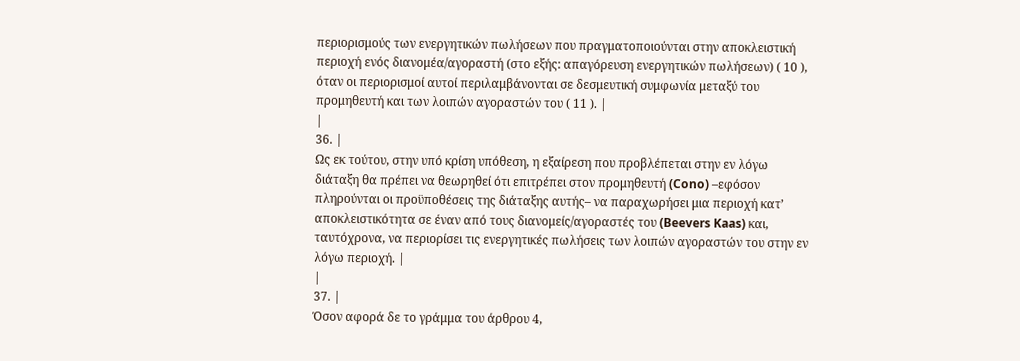περιορισμούς των ενεργητικών πωλήσεων που πραγματοποιούνται στην αποκλειστική περιοχή ενός διανομέα/αγοραστή (στο εξής: απαγόρευση ενεργητικών πωλήσεων) ( 10 ), όταν οι περιορισμοί αυτοί περιλαμβάνονται σε δεσμευτική συμφωνία μεταξύ του προμηθευτή και των λοιπών αγοραστών του ( 11 ). |
|
36. |
Ως εκ τούτου, στην υπό κρίση υπόθεση, η εξαίρεση που προβλέπεται στην εν λόγω διάταξη θα πρέπει να θεωρηθεί ότι επιτρέπει στον προμηθευτή (Cono) –εφόσον πληρούνται οι προϋποθέσεις της διάταξης αυτής– να παραχωρήσει μια περιοχή κατ’ αποκλειστικότητα σε έναν από τους διανομείς/αγοραστές του (Beevers Kaas) και, ταυτόχρονα, να περιορίσει τις ενεργητικές πωλήσεις των λοιπών αγοραστών του στην εν λόγω περιοχή. |
|
37. |
Όσον αφορά δε το γράμμα του άρθρου 4,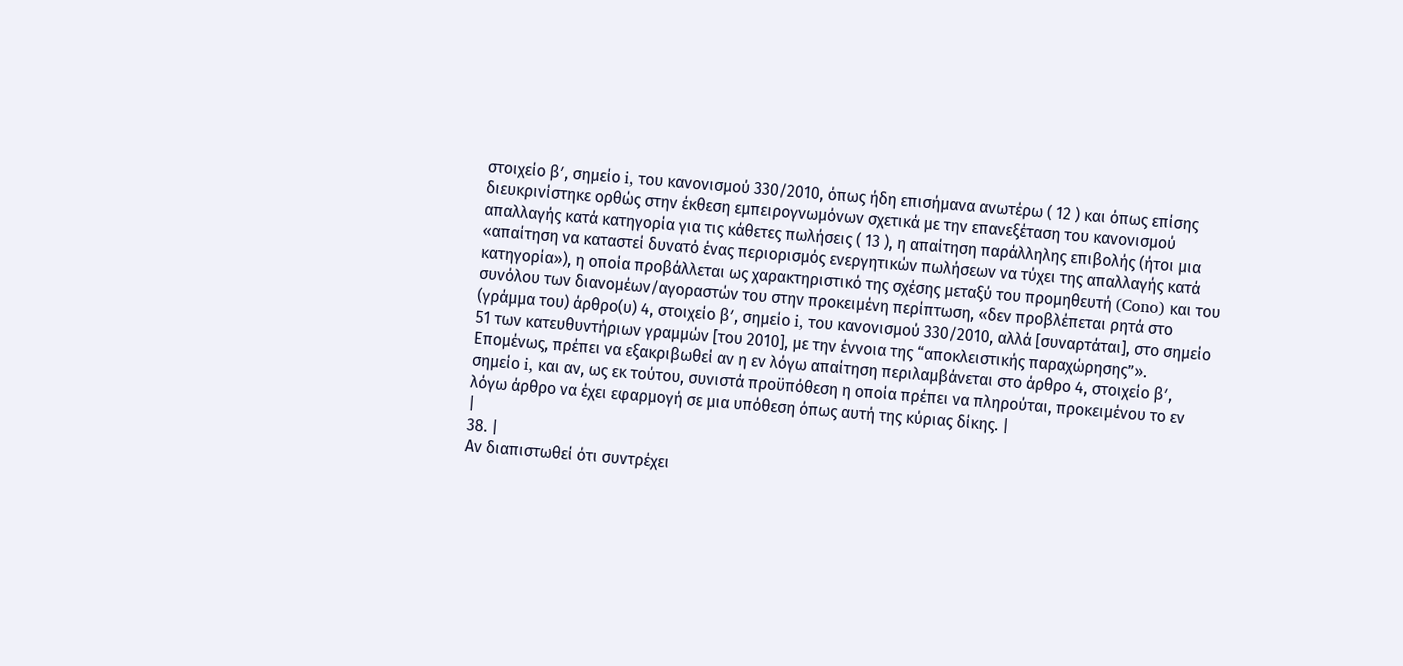στοιχείο βʹ, σημείο i, του κανονισμού 330/2010, όπως ήδη επισήμανα ανωτέρω ( 12 ) και όπως επίσης διευκρινίστηκε ορθώς στην έκθεση εμπειρογνωμόνων σχετικά με την επανεξέταση του κανονισμού απαλλαγής κατά κατηγορία για τις κάθετες πωλήσεις ( 13 ), η απαίτηση παράλληλης επιβολής (ήτοι μια «απαίτηση να καταστεί δυνατό ένας περιορισμός ενεργητικών πωλήσεων να τύχει της απαλλαγής κατά κατηγορία»), η οποία προβάλλεται ως χαρακτηριστικό της σχέσης μεταξύ του προμηθευτή (Cono) και του συνόλου των διανομέων/αγοραστών του στην προκειμένη περίπτωση, «δεν προβλέπεται ρητά στο (γράμμα του) άρθρο(υ) 4, στοιχείο βʹ, σημείο i, του κανονισμού 330/2010, αλλά [συναρτάται], στο σημείο 51 των κατευθυντήριων γραμμών [του 2010], με την έννοια της “αποκλειστικής παραχώρησης”». Επομένως, πρέπει να εξακριβωθεί αν η εν λόγω απαίτηση περιλαμβάνεται στο άρθρο 4, στοιχείο βʹ, σημείο i, και αν, ως εκ τούτου, συνιστά προϋπόθεση η οποία πρέπει να πληρούται, προκειμένου το εν λόγω άρθρο να έχει εφαρμογή σε μια υπόθεση όπως αυτή της κύριας δίκης. |
|
38. |
Αν διαπιστωθεί ότι συντρέχει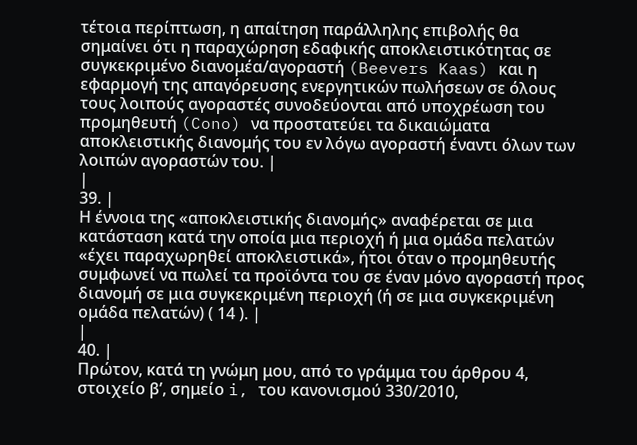τέτοια περίπτωση, η απαίτηση παράλληλης επιβολής θα σημαίνει ότι η παραχώρηση εδαφικής αποκλειστικότητας σε συγκεκριμένο διανομέα/αγοραστή (Beevers Kaas) και η εφαρμογή της απαγόρευσης ενεργητικών πωλήσεων σε όλους τους λοιπούς αγοραστές συνοδεύονται από υποχρέωση του προμηθευτή (Cono) να προστατεύει τα δικαιώματα αποκλειστικής διανομής του εν λόγω αγοραστή έναντι όλων των λοιπών αγοραστών του. |
|
39. |
Η έννοια της «αποκλειστικής διανομής» αναφέρεται σε μια κατάσταση κατά την οποία μια περιοχή ή μια ομάδα πελατών «έχει παραχωρηθεί αποκλειστικά», ήτοι όταν ο προμηθευτής συμφωνεί να πωλεί τα προϊόντα του σε έναν μόνο αγοραστή προς διανομή σε μια συγκεκριμένη περιοχή (ή σε μια συγκεκριμένη ομάδα πελατών) ( 14 ). |
|
40. |
Πρώτον, κατά τη γνώμη μου, από το γράμμα του άρθρου 4, στοιχείο βʹ, σημείο i, του κανονισμού 330/2010,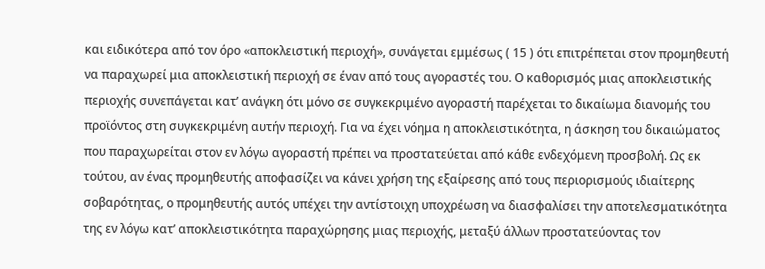και ειδικότερα από τον όρο «αποκλειστική περιοχή», συνάγεται εμμέσως ( 15 ) ότι επιτρέπεται στον προμηθευτή να παραχωρεί μια αποκλειστική περιοχή σε έναν από τους αγοραστές του. Ο καθορισμός μιας αποκλειστικής περιοχής συνεπάγεται κατ’ ανάγκη ότι μόνο σε συγκεκριμένο αγοραστή παρέχεται το δικαίωμα διανομής του προϊόντος στη συγκεκριμένη αυτήν περιοχή. Για να έχει νόημα η αποκλειστικότητα, η άσκηση του δικαιώματος που παραχωρείται στον εν λόγω αγοραστή πρέπει να προστατεύεται από κάθε ενδεχόμενη προσβολή. Ως εκ τούτου, αν ένας προμηθευτής αποφασίζει να κάνει χρήση της εξαίρεσης από τους περιορισμούς ιδιαίτερης σοβαρότητας, ο προμηθευτής αυτός υπέχει την αντίστοιχη υποχρέωση να διασφαλίσει την αποτελεσματικότητα της εν λόγω κατ’ αποκλειστικότητα παραχώρησης μιας περιοχής, μεταξύ άλλων προστατεύοντας τον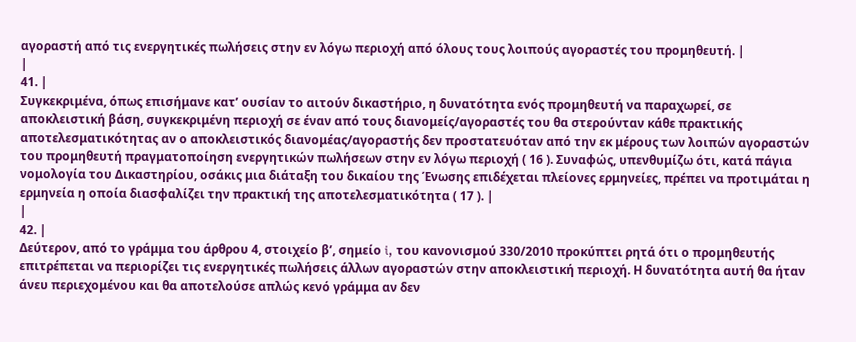αγοραστή από τις ενεργητικές πωλήσεις στην εν λόγω περιοχή από όλους τους λοιπούς αγοραστές του προμηθευτή. |
|
41. |
Συγκεκριμένα, όπως επισήμανε κατ’ ουσίαν το αιτούν δικαστήριο, η δυνατότητα ενός προμηθευτή να παραχωρεί, σε αποκλειστική βάση, συγκεκριμένη περιοχή σε έναν από τους διανομείς/αγοραστές του θα στερούνταν κάθε πρακτικής αποτελεσματικότητας αν ο αποκλειστικός διανομέας/αγοραστής δεν προστατευόταν από την εκ μέρους των λοιπών αγοραστών του προμηθευτή πραγματοποίηση ενεργητικών πωλήσεων στην εν λόγω περιοχή ( 16 ). Συναφώς, υπενθυμίζω ότι, κατά πάγια νομολογία του Δικαστηρίου, οσάκις μια διάταξη του δικαίου της Ένωσης επιδέχεται πλείονες ερμηνείες, πρέπει να προτιμάται η ερμηνεία η οποία διασφαλίζει την πρακτική της αποτελεσματικότητα ( 17 ). |
|
42. |
Δεύτερον, από το γράμμα του άρθρου 4, στοιχείο βʹ, σημείο i, του κανονισμού 330/2010 προκύπτει ρητά ότι ο προμηθευτής επιτρέπεται να περιορίζει τις ενεργητικές πωλήσεις άλλων αγοραστών στην αποκλειστική περιοχή. Η δυνατότητα αυτή θα ήταν άνευ περιεχομένου και θα αποτελούσε απλώς κενό γράμμα αν δεν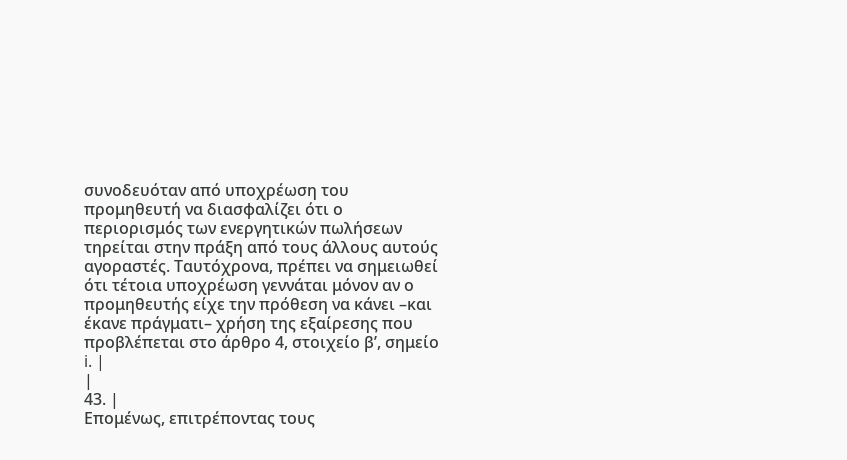συνοδευόταν από υποχρέωση του προμηθευτή να διασφαλίζει ότι ο περιορισμός των ενεργητικών πωλήσεων τηρείται στην πράξη από τους άλλους αυτούς αγοραστές. Ταυτόχρονα, πρέπει να σημειωθεί ότι τέτοια υποχρέωση γεννάται μόνον αν ο προμηθευτής είχε την πρόθεση να κάνει –και έκανε πράγματι– χρήση της εξαίρεσης που προβλέπεται στο άρθρο 4, στοιχείο βʹ, σημείο i. |
|
43. |
Επομένως, επιτρέποντας τους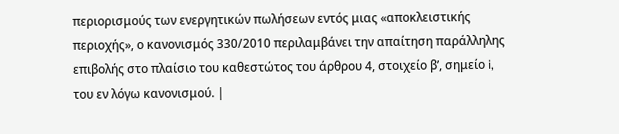περιορισμούς των ενεργητικών πωλήσεων εντός μιας «αποκλειστικής περιοχής», ο κανονισμός 330/2010 περιλαμβάνει την απαίτηση παράλληλης επιβολής στο πλαίσιο του καθεστώτος του άρθρου 4, στοιχείο βʹ, σημείο i, του εν λόγω κανονισμού. |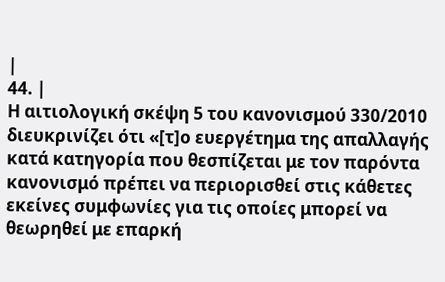|
44. |
Η αιτιολογική σκέψη 5 του κανονισμού 330/2010 διευκρινίζει ότι «[τ]ο ευεργέτημα της απαλλαγής κατά κατηγορία που θεσπίζεται με τον παρόντα κανονισμό πρέπει να περιορισθεί στις κάθετες εκείνες συμφωνίες για τις οποίες μπορεί να θεωρηθεί με επαρκή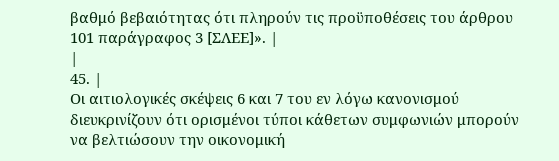βαθμό βεβαιότητας ότι πληρούν τις προϋποθέσεις του άρθρου 101 παράγραφος 3 [ΣΛΕΕ]». |
|
45. |
Οι αιτιολογικές σκέψεις 6 και 7 του εν λόγω κανονισμού διευκρινίζουν ότι ορισμένοι τύποι κάθετων συμφωνιών μπορούν να βελτιώσουν την οικονομική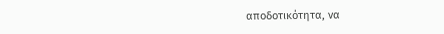αποδοτικότητα, να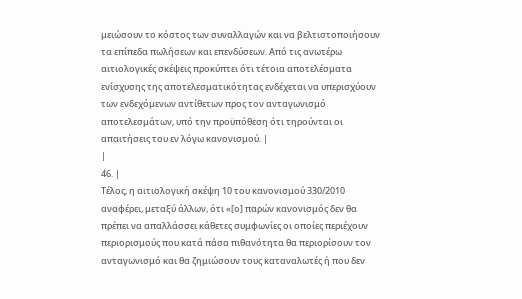μειώσουν το κόστος των συναλλαγών και να βελτιστοποιήσουν τα επίπεδα πωλήσεων και επενδύσεων. Από τις ανωτέρω αιτιολογικές σκέψεις προκύπτει ότι τέτοια αποτελέσματα ενίσχυσης της αποτελεσματικότητας ενδέχεται να υπερισχύουν των ενδεχόμενων αντίθετων προς τον ανταγωνισμό αποτελεσμάτων, υπό την προϋπόθεση ότι τηρούνται οι απαιτήσεις του εν λόγω κανονισμού. |
|
46. |
Τέλος, η αιτιολογική σκέψη 10 του κανονισμού 330/2010 αναφέρει, μεταξύ άλλων, ότι «[ο] παρών κανονισμός δεν θα πρέπει να απαλλάσσει κάθετες συμφωνίες οι οποίες περιέχουν περιορισμούς που κατά πάσα πιθανότητα θα περιορίσουν τον ανταγωνισμό και θα ζημιώσουν τους καταναλωτές ή που δεν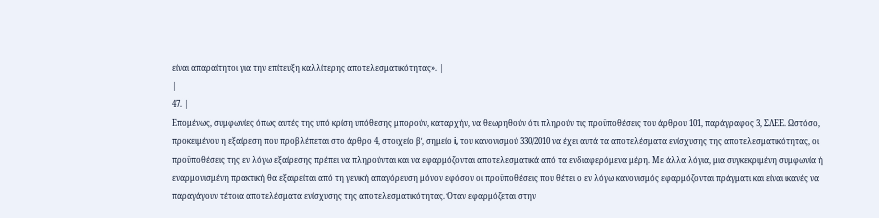είναι απαραίτητοι για την επίτευξη καλλίτερης αποτελεσματικότητας». |
|
47. |
Επομένως, συμφωνίες όπως αυτές της υπό κρίση υπόθεσης μπορούν, καταρχήν, να θεωρηθούν ότι πληρούν τις προϋποθέσεις του άρθρου 101, παράγραφος 3, ΣΛΕΕ. Ωστόσο, προκειμένου η εξαίρεση που προβλέπεται στο άρθρο 4, στοιχείο βʹ, σημείο i, του κανονισμού 330/2010 να έχει αυτά τα αποτελέσματα ενίσχυσης της αποτελεσματικότητας, οι προϋποθέσεις της εν λόγω εξαίρεσης πρέπει να πληρούνται και να εφαρμόζονται αποτελεσματικά από τα ενδιαφερόμενα μέρη. Με άλλα λόγια, μια συγκεκριμένη συμφωνία ή εναρμονισμένη πρακτική θα εξαιρείται από τη γενική απαγόρευση μόνον εφόσον οι προϋποθέσεις που θέτει ο εν λόγω κανονισμός εφαρμόζονται πράγματι και είναι ικανές να παραγάγουν τέτοια αποτελέσματα ενίσχυσης της αποτελεσματικότητας. Όταν εφαρμόζεται στην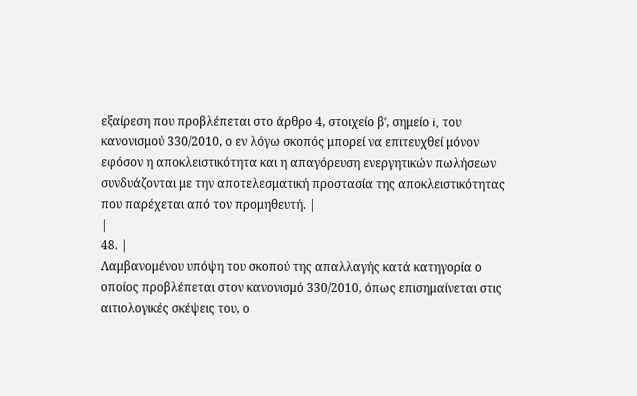εξαίρεση που προβλέπεται στο άρθρο 4, στοιχείο βʹ, σημείο i, του κανονισμού 330/2010, ο εν λόγω σκοπός μπορεί να επιτευχθεί μόνον εφόσον η αποκλειστικότητα και η απαγόρευση ενεργητικών πωλήσεων συνδυάζονται με την αποτελεσματική προστασία της αποκλειστικότητας που παρέχεται από τον προμηθευτή. |
|
48. |
Λαμβανομένου υπόψη του σκοπού της απαλλαγής κατά κατηγορία ο οποίος προβλέπεται στον κανονισμό 330/2010, όπως επισημαίνεται στις αιτιολογικές σκέψεις του, ο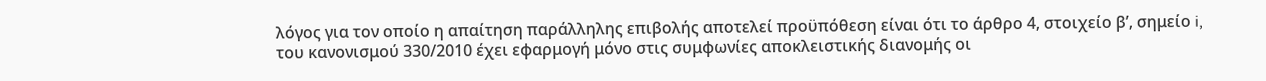λόγος για τον οποίο η απαίτηση παράλληλης επιβολής αποτελεί προϋπόθεση είναι ότι το άρθρο 4, στοιχείο βʹ, σημείο i, του κανονισμού 330/2010 έχει εφαρμογή μόνο στις συμφωνίες αποκλειστικής διανομής οι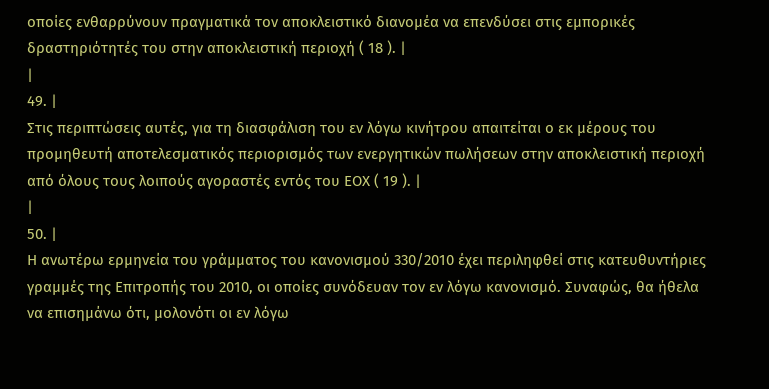οποίες ενθαρρύνουν πραγματικά τον αποκλειστικό διανομέα να επενδύσει στις εμπορικές δραστηριότητές του στην αποκλειστική περιοχή ( 18 ). |
|
49. |
Στις περιπτώσεις αυτές, για τη διασφάλιση του εν λόγω κινήτρου απαιτείται ο εκ μέρους του προμηθευτή αποτελεσματικός περιορισμός των ενεργητικών πωλήσεων στην αποκλειστική περιοχή από όλους τους λοιπούς αγοραστές εντός του ΕΟΧ ( 19 ). |
|
50. |
Η ανωτέρω ερμηνεία του γράμματος του κανονισμού 330/2010 έχει περιληφθεί στις κατευθυντήριες γραμμές της Επιτροπής του 2010, οι οποίες συνόδευαν τον εν λόγω κανονισμό. Συναφώς, θα ήθελα να επισημάνω ότι, μολονότι οι εν λόγω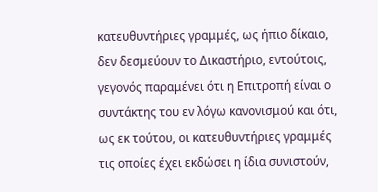κατευθυντήριες γραμμές, ως ήπιο δίκαιο, δεν δεσμεύουν το Δικαστήριο, εντούτοις, γεγονός παραμένει ότι η Επιτροπή είναι ο συντάκτης του εν λόγω κανονισμού και ότι, ως εκ τούτου, οι κατευθυντήριες γραμμές τις οποίες έχει εκδώσει η ίδια συνιστούν,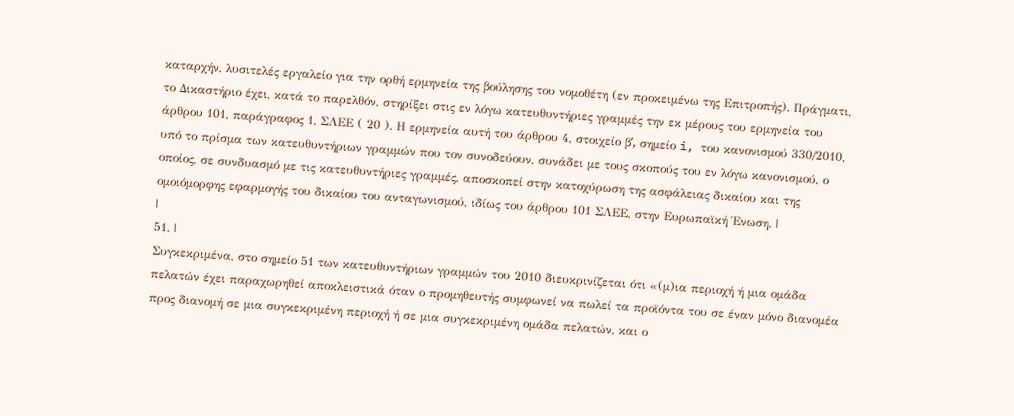καταρχήν, λυσιτελές εργαλείο για την ορθή ερμηνεία της βούλησης του νομοθέτη (εν προκειμένω της Επιτροπής). Πράγματι, το Δικαστήριο έχει, κατά το παρελθόν, στηρίξει στις εν λόγω κατευθυντήριες γραμμές την εκ μέρους του ερμηνεία του άρθρου 101, παράγραφος 1, ΣΛΕΕ ( 20 ). Η ερμηνεία αυτή του άρθρου 4, στοιχείο βʹ, σημείο i, του κανονισμού 330/2010, υπό το πρίσμα των κατευθυντήριων γραμμών που τον συνοδεύουν, συνάδει με τους σκοπούς του εν λόγω κανονισμού, ο οποίος, σε συνδυασμό με τις κατευθυντήριες γραμμές, αποσκοπεί στην κατοχύρωση της ασφάλειας δικαίου και της ομοιόμορφης εφαρμογής του δικαίου του ανταγωνισμού, ιδίως του άρθρου 101 ΣΛΕΕ, στην Ευρωπαϊκή Ένωση. |
|
51. |
Συγκεκριμένα, στο σημείο 51 των κατευθυντήριων γραμμών του 2010 διευκρινίζεται ότι «(μ)ια περιοχή ή μια ομάδα πελατών έχει παραχωρηθεί αποκλειστικά όταν ο προμηθευτής συμφωνεί να πωλεί τα προϊόντα του σε έναν μόνο διανομέα προς διανομή σε μια συγκεκριμένη περιοχή ή σε μια συγκεκριμένη ομάδα πελατών, και ο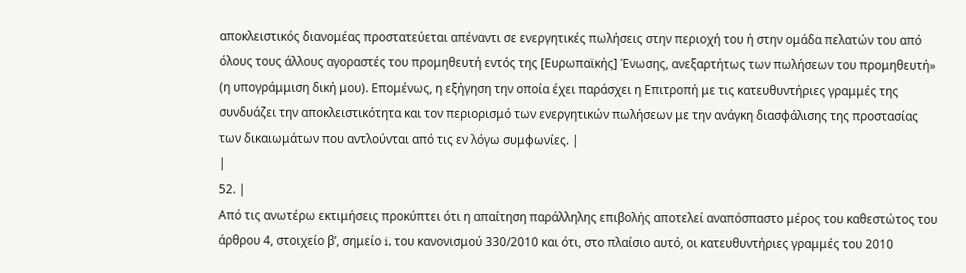αποκλειστικός διανομέας προστατεύεται απέναντι σε ενεργητικές πωλήσεις στην περιοχή του ή στην ομάδα πελατών του από όλους τους άλλους αγοραστές του προμηθευτή εντός της [Ευρωπαϊκής] Ένωσης, ανεξαρτήτως των πωλήσεων του προμηθευτή» (η υπογράμμιση δική μου). Επομένως, η εξήγηση την οποία έχει παράσχει η Επιτροπή με τις κατευθυντήριες γραμμές της συνδυάζει την αποκλειστικότητα και τον περιορισμό των ενεργητικών πωλήσεων με την ανάγκη διασφάλισης της προστασίας των δικαιωμάτων που αντλούνται από τις εν λόγω συμφωνίες. |
|
52. |
Από τις ανωτέρω εκτιμήσεις προκύπτει ότι η απαίτηση παράλληλης επιβολής αποτελεί αναπόσπαστο μέρος του καθεστώτος του άρθρου 4, στοιχείο βʹ, σημείο i, του κανονισμού 330/2010 και ότι, στο πλαίσιο αυτό, οι κατευθυντήριες γραμμές του 2010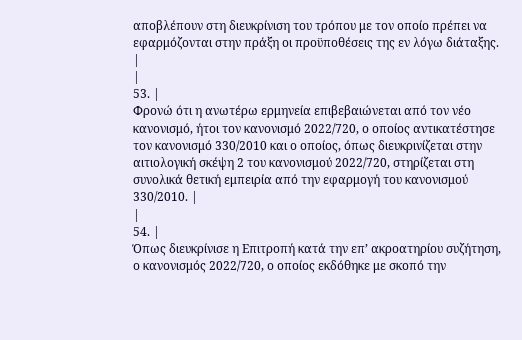αποβλέπουν στη διευκρίνιση του τρόπου με τον οποίο πρέπει να εφαρμόζονται στην πράξη οι προϋποθέσεις της εν λόγω διάταξης. |
|
53. |
Φρονώ ότι η ανωτέρω ερμηνεία επιβεβαιώνεται από τον νέο κανονισμό, ήτοι τον κανονισμό 2022/720, ο οποίος αντικατέστησε τον κανονισμό 330/2010 και ο οποίος, όπως διευκρινίζεται στην αιτιολογική σκέψη 2 του κανονισμού 2022/720, στηρίζεται στη συνολικά θετική εμπειρία από την εφαρμογή του κανονισμού 330/2010. |
|
54. |
Όπως διευκρίνισε η Επιτροπή κατά την επ’ ακροατηρίου συζήτηση, ο κανονισμός 2022/720, ο οποίος εκδόθηκε με σκοπό την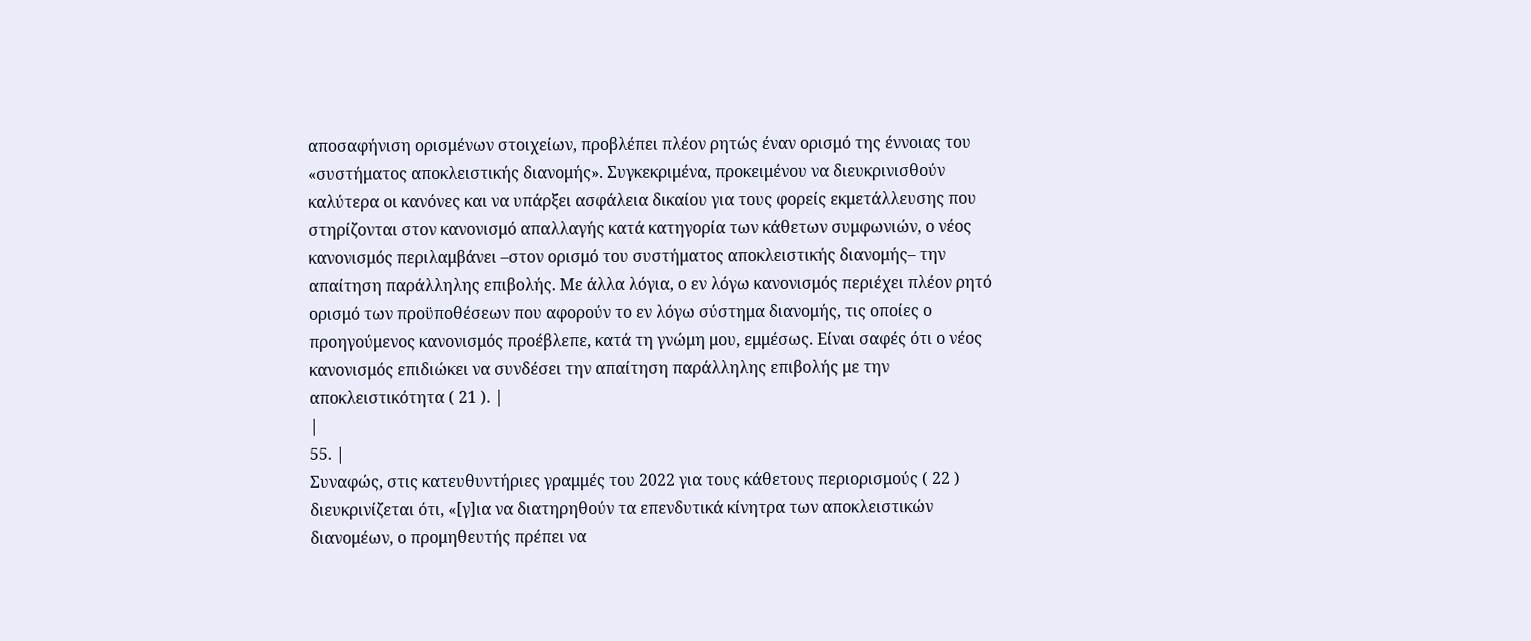αποσαφήνιση ορισμένων στοιχείων, προβλέπει πλέον ρητώς έναν ορισμό της έννοιας του «συστήματος αποκλειστικής διανομής». Συγκεκριμένα, προκειμένου να διευκρινισθούν καλύτερα οι κανόνες και να υπάρξει ασφάλεια δικαίου για τους φορείς εκμετάλλευσης που στηρίζονται στον κανονισμό απαλλαγής κατά κατηγορία των κάθετων συμφωνιών, ο νέος κανονισμός περιλαμβάνει –στον ορισμό του συστήματος αποκλειστικής διανομής– την απαίτηση παράλληλης επιβολής. Με άλλα λόγια, ο εν λόγω κανονισμός περιέχει πλέον ρητό ορισμό των προϋποθέσεων που αφορούν το εν λόγω σύστημα διανομής, τις οποίες ο προηγούμενος κανονισμός προέβλεπε, κατά τη γνώμη μου, εμμέσως. Είναι σαφές ότι ο νέος κανονισμός επιδιώκει να συνδέσει την απαίτηση παράλληλης επιβολής με την αποκλειστικότητα ( 21 ). |
|
55. |
Συναφώς, στις κατευθυντήριες γραμμές του 2022 για τους κάθετους περιορισμούς ( 22 ) διευκρινίζεται ότι, «[γ]ια να διατηρηθούν τα επενδυτικά κίνητρα των αποκλειστικών διανομέων, ο προμηθευτής πρέπει να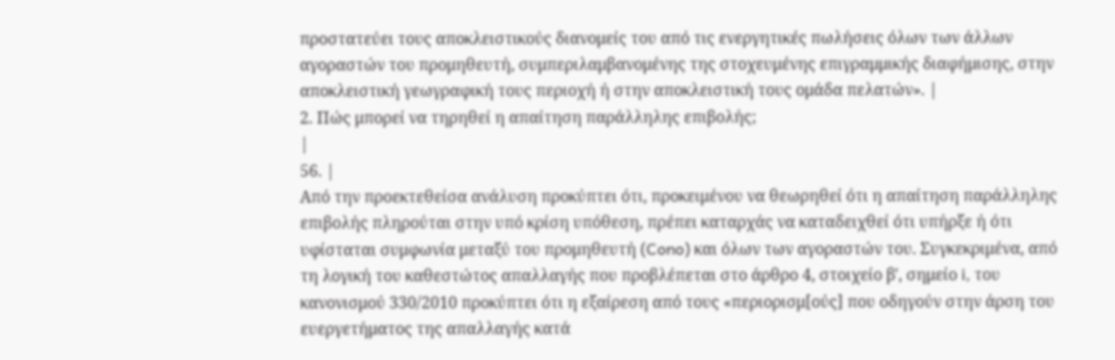προστατεύει τους αποκλειστικούς διανομείς του από τις ενεργητικές πωλήσεις όλων των άλλων αγοραστών του προμηθευτή, συμπεριλαμβανομένης της στοχευμένης επιγραμμικής διαφήμισης, στην αποκλειστική γεωγραφική τους περιοχή ή στην αποκλειστική τους ομάδα πελατών». |
2. Πώς μπορεί να τηρηθεί η απαίτηση παράλληλης επιβολής;
|
56. |
Από την προεκτεθείσα ανάλυση προκύπτει ότι, προκειμένου να θεωρηθεί ότι η απαίτηση παράλληλης επιβολής πληρούται στην υπό κρίση υπόθεση, πρέπει καταρχάς να καταδειχθεί ότι υπήρξε ή ότι υφίσταται συμφωνία μεταξύ του προμηθευτή (Cono) και όλων των αγοραστών του. Συγκεκριμένα, από τη λογική του καθεστώτος απαλλαγής που προβλέπεται στο άρθρο 4, στοιχείο βʹ, σημείο i, του κανονισμού 330/2010 προκύπτει ότι η εξαίρεση από τους «περιορισμ[ούς] που οδηγούν στην άρση του ευεργετήματος της απαλλαγής κατά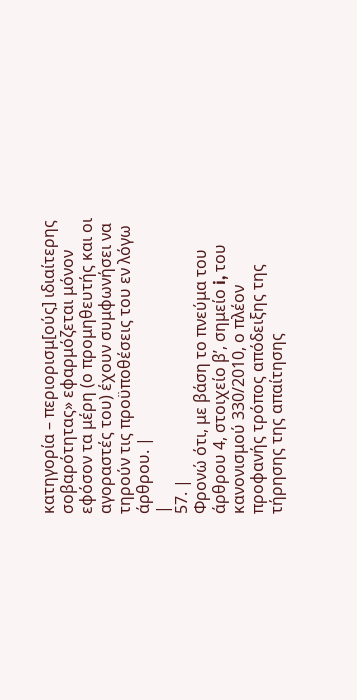κατηγορία – περιορισμ[ούς] ιδιαίτερης σοβαρότητας» εφαρμόζεται μόνον εφόσον τα μέρη (ο προμηθευτής και οι αγοραστές του) έχουν συμφωνήσει να τηρούν τις προϋποθέσεις του εν λόγω άρθρου. |
|
57. |
Φρονώ ότι, με βάση το πνεύμα του άρθρου 4, στοιχείο βʹ, σημείο i, του κανονισμού 330/2010, ο πλέον προφανής τρόπος απόδειξης της τήρησης της απαίτησης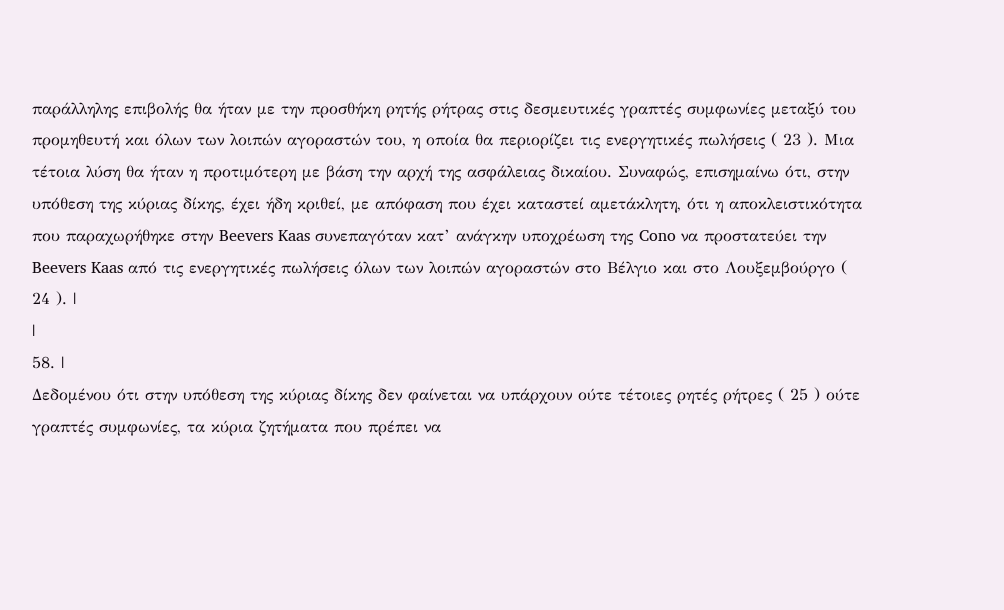παράλληλης επιβολής θα ήταν με την προσθήκη ρητής ρήτρας στις δεσμευτικές γραπτές συμφωνίες μεταξύ του προμηθευτή και όλων των λοιπών αγοραστών του, η οποία θα περιορίζει τις ενεργητικές πωλήσεις ( 23 ). Μια τέτοια λύση θα ήταν η προτιμότερη με βάση την αρχή της ασφάλειας δικαίου. Συναφώς, επισημαίνω ότι, στην υπόθεση της κύριας δίκης, έχει ήδη κριθεί, με απόφαση που έχει καταστεί αμετάκλητη, ότι η αποκλειστικότητα που παραχωρήθηκε στην Beevers Kaas συνεπαγόταν κατ’ ανάγκην υποχρέωση της Cono να προστατεύει την Beevers Kaas από τις ενεργητικές πωλήσεις όλων των λοιπών αγοραστών στο Βέλγιο και στο Λουξεμβούργο ( 24 ). |
|
58. |
Δεδομένου ότι στην υπόθεση της κύριας δίκης δεν φαίνεται να υπάρχουν ούτε τέτοιες ρητές ρήτρες ( 25 ) ούτε γραπτές συμφωνίες, τα κύρια ζητήματα που πρέπει να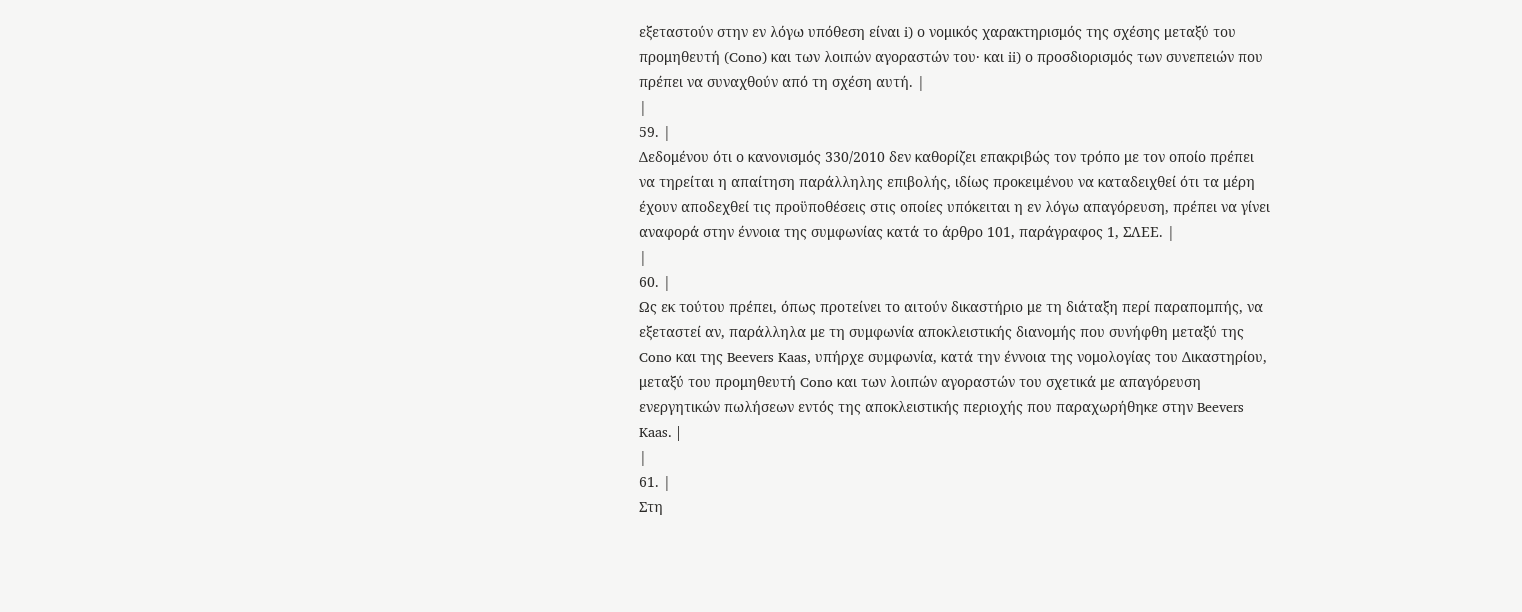εξεταστούν στην εν λόγω υπόθεση είναι i) ο νομικός χαρακτηρισμός της σχέσης μεταξύ του προμηθευτή (Cono) και των λοιπών αγοραστών του· και ii) ο προσδιορισμός των συνεπειών που πρέπει να συναχθούν από τη σχέση αυτή. |
|
59. |
Δεδομένου ότι ο κανονισμός 330/2010 δεν καθορίζει επακριβώς τον τρόπο με τον οποίο πρέπει να τηρείται η απαίτηση παράλληλης επιβολής, ιδίως προκειμένου να καταδειχθεί ότι τα μέρη έχουν αποδεχθεί τις προϋποθέσεις στις οποίες υπόκειται η εν λόγω απαγόρευση, πρέπει να γίνει αναφορά στην έννοια της συμφωνίας κατά το άρθρο 101, παράγραφος 1, ΣΛΕΕ. |
|
60. |
Ως εκ τούτου πρέπει, όπως προτείνει το αιτούν δικαστήριο με τη διάταξη περί παραπομπής, να εξεταστεί αν, παράλληλα με τη συμφωνία αποκλειστικής διανομής που συνήφθη μεταξύ της Cono και της Beevers Kaas, υπήρχε συμφωνία, κατά την έννοια της νομολογίας του Δικαστηρίου, μεταξύ του προμηθευτή Cono και των λοιπών αγοραστών του σχετικά με απαγόρευση ενεργητικών πωλήσεων εντός της αποκλειστικής περιοχής που παραχωρήθηκε στην Beevers Kaas. |
|
61. |
Στη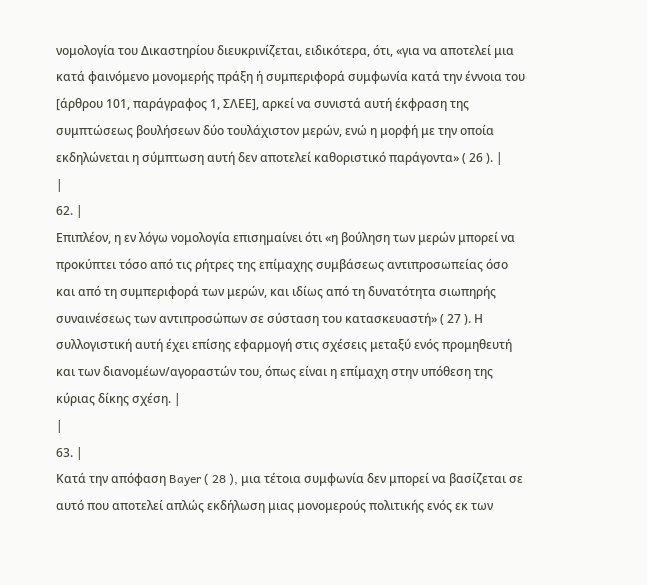νομολογία του Δικαστηρίου διευκρινίζεται, ειδικότερα, ότι, «για να αποτελεί μια κατά φαινόμενο μονομερής πράξη ή συμπεριφορά συμφωνία κατά την έννοια του [άρθρου 101, παράγραφος 1, ΣΛΕΕ], αρκεί να συνιστά αυτή έκφραση της συμπτώσεως βουλήσεων δύο τουλάχιστον μερών, ενώ η μορφή με την οποία εκδηλώνεται η σύμπτωση αυτή δεν αποτελεί καθοριστικό παράγοντα» ( 26 ). |
|
62. |
Επιπλέον, η εν λόγω νομολογία επισημαίνει ότι «η βούληση των μερών μπορεί να προκύπτει τόσο από τις ρήτρες της επίμαχης συμβάσεως αντιπροσωπείας όσο και από τη συμπεριφορά των μερών, και ιδίως από τη δυνατότητα σιωπηρής συναινέσεως των αντιπροσώπων σε σύσταση του κατασκευαστή» ( 27 ). Η συλλογιστική αυτή έχει επίσης εφαρμογή στις σχέσεις μεταξύ ενός προμηθευτή και των διανομέων/αγοραστών του, όπως είναι η επίμαχη στην υπόθεση της κύριας δίκης σχέση. |
|
63. |
Κατά την απόφαση Bayer ( 28 ), μια τέτοια συμφωνία δεν μπορεί να βασίζεται σε αυτό που αποτελεί απλώς εκδήλωση μιας μονομερούς πολιτικής ενός εκ των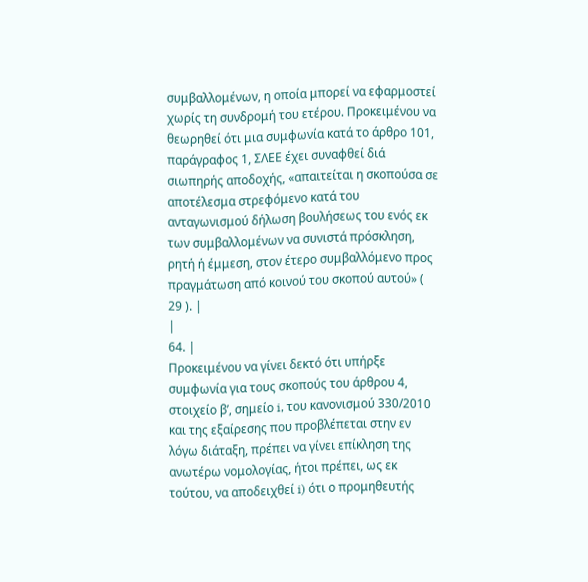συμβαλλομένων, η οποία μπορεί να εφαρμοστεί χωρίς τη συνδρομή του ετέρου. Προκειμένου να θεωρηθεί ότι μια συμφωνία κατά το άρθρο 101, παράγραφος 1, ΣΛΕΕ έχει συναφθεί διά σιωπηρής αποδοχής, «απαιτείται η σκοπούσα σε αποτέλεσμα στρεφόμενο κατά του ανταγωνισμού δήλωση βουλήσεως του ενός εκ των συμβαλλομένων να συνιστά πρόσκληση, ρητή ή έμμεση, στον έτερο συμβαλλόμενο προς πραγμάτωση από κοινού του σκοπού αυτού» ( 29 ). |
|
64. |
Προκειμένου να γίνει δεκτό ότι υπήρξε συμφωνία για τους σκοπούς του άρθρου 4, στοιχείο βʹ, σημείο i, του κανονισμού 330/2010 και της εξαίρεσης που προβλέπεται στην εν λόγω διάταξη, πρέπει να γίνει επίκληση της ανωτέρω νομολογίας, ήτοι πρέπει, ως εκ τούτου, να αποδειχθεί i) ότι ο προμηθευτής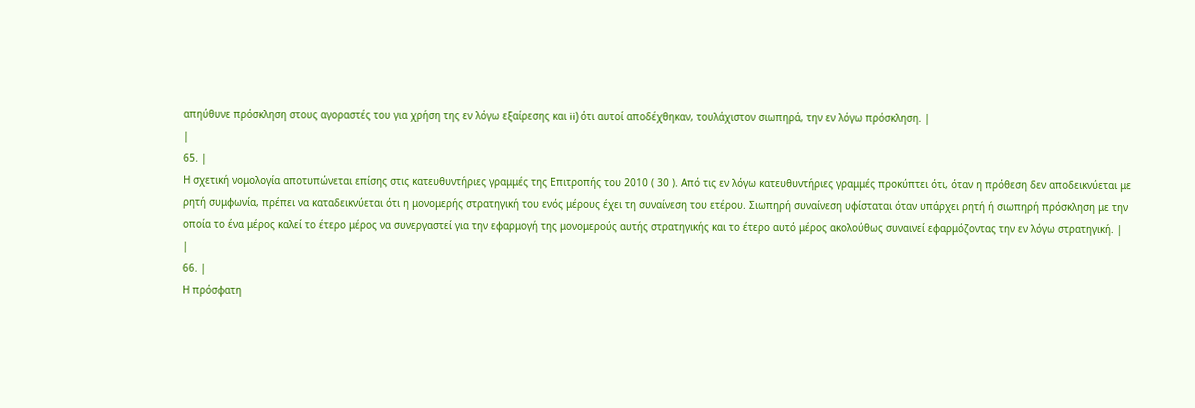απηύθυνε πρόσκληση στους αγοραστές του για χρήση της εν λόγω εξαίρεσης και ii) ότι αυτοί αποδέχθηκαν, τουλάχιστον σιωπηρά, την εν λόγω πρόσκληση. |
|
65. |
Η σχετική νομολογία αποτυπώνεται επίσης στις κατευθυντήριες γραμμές της Επιτροπής του 2010 ( 30 ). Από τις εν λόγω κατευθυντήριες γραμμές προκύπτει ότι, όταν η πρόθεση δεν αποδεικνύεται με ρητή συμφωνία, πρέπει να καταδεικνύεται ότι η μονομερής στρατηγική του ενός μέρους έχει τη συναίνεση του ετέρου. Σιωπηρή συναίνεση υφίσταται όταν υπάρχει ρητή ή σιωπηρή πρόσκληση με την οποία το ένα μέρος καλεί το έτερο μέρος να συνεργαστεί για την εφαρμογή της μονομερούς αυτής στρατηγικής και το έτερο αυτό μέρος ακολούθως συναινεί εφαρμόζοντας την εν λόγω στρατηγική. |
|
66. |
Η πρόσφατη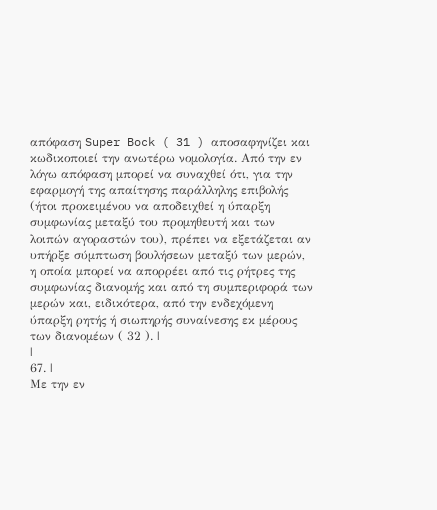απόφαση Super Bock ( 31 ) αποσαφηνίζει και κωδικοποιεί την ανωτέρω νομολογία. Από την εν λόγω απόφαση μπορεί να συναχθεί ότι, για την εφαρμογή της απαίτησης παράλληλης επιβολής (ήτοι προκειμένου να αποδειχθεί η ύπαρξη συμφωνίας μεταξύ του προμηθευτή και των λοιπών αγοραστών του), πρέπει να εξετάζεται αν υπήρξε σύμπτωση βουλήσεων μεταξύ των μερών, η οποία μπορεί να απορρέει από τις ρήτρες της συμφωνίας διανομής και από τη συμπεριφορά των μερών και, ειδικότερα, από την ενδεχόμενη ύπαρξη ρητής ή σιωπηρής συναίνεσης εκ μέρους των διανομέων ( 32 ). |
|
67. |
Με την εν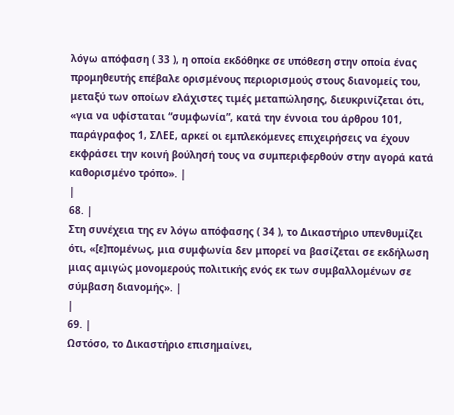λόγω απόφαση ( 33 ), η οποία εκδόθηκε σε υπόθεση στην οποία ένας προμηθευτής επέβαλε ορισμένους περιορισμούς στους διανομείς του, μεταξύ των οποίων ελάχιστες τιμές μεταπώλησης, διευκρινίζεται ότι, «για να υφίσταται “συμφωνία”, κατά την έννοια του άρθρου 101, παράγραφος 1, ΣΛΕΕ, αρκεί οι εμπλεκόμενες επιχειρήσεις να έχουν εκφράσει την κοινή βούλησή τους να συμπεριφερθούν στην αγορά κατά καθορισμένο τρόπο». |
|
68. |
Στη συνέχεια της εν λόγω απόφασης ( 34 ), το Δικαστήριο υπενθυμίζει ότι, «[ε]πομένως, μια συμφωνία δεν μπορεί να βασίζεται σε εκδήλωση μιας αμιγώς μονομερούς πολιτικής ενός εκ των συμβαλλομένων σε σύμβαση διανομής». |
|
69. |
Ωστόσο, το Δικαστήριο επισημαίνει,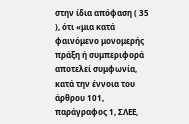στην ίδια απόφαση ( 35 ), ότι «μια κατά φαινόμενο μονομερής πράξη ή συμπεριφορά αποτελεί συμφωνία, κατά την έννοια του άρθρου 101, παράγραφος 1, ΣΛΕΕ,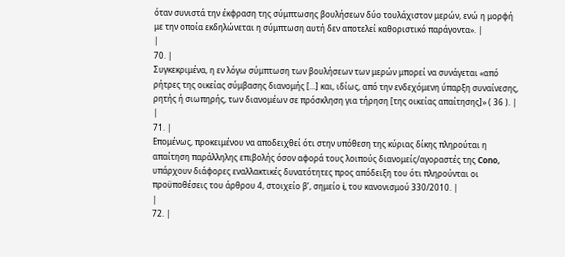όταν συνιστά την έκφραση της σύμπτωσης βουλήσεων δύο τουλάχιστον μερών, ενώ η μορφή με την οποία εκδηλώνεται η σύμπτωση αυτή δεν αποτελεί καθοριστικό παράγοντα». |
|
70. |
Συγκεκριμένα, η εν λόγω σύμπτωση των βουλήσεων των μερών μπορεί να συνάγεται «από ρήτρες της οικείας σύμβασης διανομής […] και, ιδίως, από την ενδεχόμενη ύπαρξη συναίνεσης, ρητής ή σιωπηρής, των διανομέων σε πρόσκληση για τήρηση [της οικείας απαίτησης]» ( 36 ). |
|
71. |
Επομένως, προκειμένου να αποδειχθεί ότι στην υπόθεση της κύριας δίκης πληρούται η απαίτηση παράλληλης επιβολής όσον αφορά τους λοιπούς διανομείς/αγοραστές της Cono, υπάρχουν διάφορες εναλλακτικές δυνατότητες προς απόδειξη του ότι πληρούνται οι προϋποθέσεις του άρθρου 4, στοιχείο βʹ, σημείο i, του κανονισμού 330/2010. |
|
72. |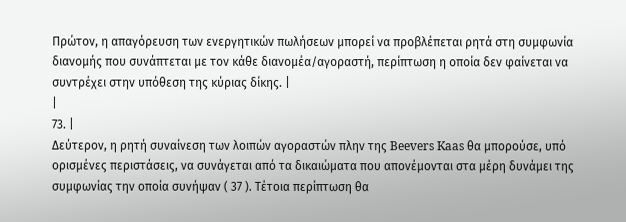Πρώτον, η απαγόρευση των ενεργητικών πωλήσεων μπορεί να προβλέπεται ρητά στη συμφωνία διανομής που συνάπτεται με τον κάθε διανομέα/αγοραστή, περίπτωση η οποία δεν φαίνεται να συντρέχει στην υπόθεση της κύριας δίκης. |
|
73. |
Δεύτερον, η ρητή συναίνεση των λοιπών αγοραστών πλην της Beevers Kaas θα μπορούσε, υπό ορισμένες περιστάσεις, να συνάγεται από τα δικαιώματα που απονέμονται στα μέρη δυνάμει της συμφωνίας την οποία συνήψαν ( 37 ). Τέτοια περίπτωση θα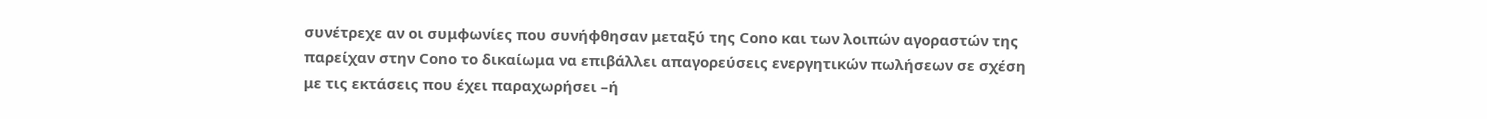συνέτρεχε αν οι συμφωνίες που συνήφθησαν μεταξύ της Cono και των λοιπών αγοραστών της παρείχαν στην Cono το δικαίωμα να επιβάλλει απαγορεύσεις ενεργητικών πωλήσεων σε σχέση με τις εκτάσεις που έχει παραχωρήσει –ή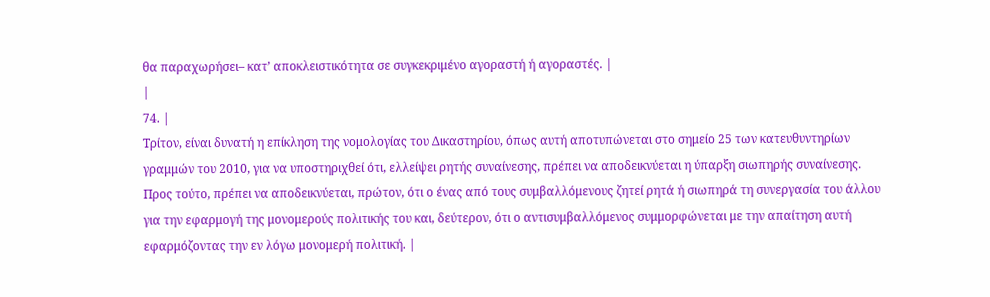θα παραχωρήσει– κατ’ αποκλειστικότητα σε συγκεκριμένο αγοραστή ή αγοραστές. |
|
74. |
Τρίτον, είναι δυνατή η επίκληση της νομολογίας του Δικαστηρίου, όπως αυτή αποτυπώνεται στο σημείο 25 των κατευθυντηρίων γραμμών του 2010, για να υποστηριχθεί ότι, ελλείψει ρητής συναίνεσης, πρέπει να αποδεικνύεται η ύπαρξη σιωπηρής συναίνεσης. Προς τούτο, πρέπει να αποδεικνύεται, πρώτον, ότι ο ένας από τους συμβαλλόμενους ζητεί ρητά ή σιωπηρά τη συνεργασία του άλλου για την εφαρμογή της μονομερούς πολιτικής του και, δεύτερον, ότι ο αντισυμβαλλόμενος συμμορφώνεται με την απαίτηση αυτή εφαρμόζοντας την εν λόγω μονομερή πολιτική. |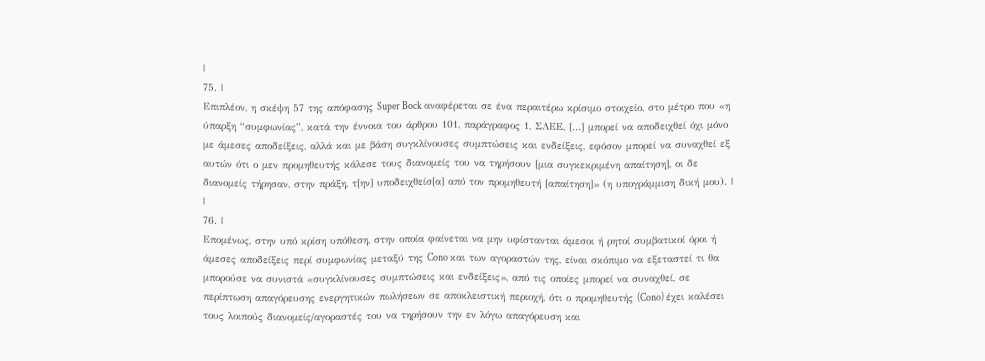|
75. |
Επιπλέον, η σκέψη 57 της απόφασης Super Bock αναφέρεται σε ένα περαιτέρω κρίσιμο στοιχείο, στο μέτρο που «η ύπαρξη “συμφωνίας”, κατά την έννοια του άρθρου 101, παράγραφος 1, ΣΛΕΕ, […] μπορεί να αποδειχθεί όχι μόνο με άμεσες αποδείξεις, αλλά και με βάση συγκλίνουσες συμπτώσεις και ενδείξεις, εφόσον μπορεί να συναχθεί εξ αυτών ότι ο μεν προμηθευτής κάλεσε τους διανομείς του να τηρήσουν [μια συγκεκριμένη απαίτηση], οι δε διανομείς τήρησαν, στην πράξη, τ[ην] υποδειχθείσ[α] από τον προμηθευτή [απαίτηση]» (η υπογράμμιση δική μου). |
|
76. |
Επομένως, στην υπό κρίση υπόθεση, στην οποία φαίνεται να μην υφίστανται άμεσοι ή ρητοί συμβατικοί όροι ή άμεσες αποδείξεις περί συμφωνίας μεταξύ της Cono και των αγοραστών της, είναι σκόπιμο να εξεταστεί τι θα μπορούσε να συνιστά «συγκλίνουσες συμπτώσεις και ενδείξεις», από τις οποίες μπορεί να συναχθεί, σε περίπτωση απαγόρευσης ενεργητικών πωλήσεων σε αποκλειστική περιοχή, ότι ο προμηθευτής (Cono) έχει καλέσει τους λοιπούς διανομείς/αγοραστές του να τηρήσουν την εν λόγω απαγόρευση και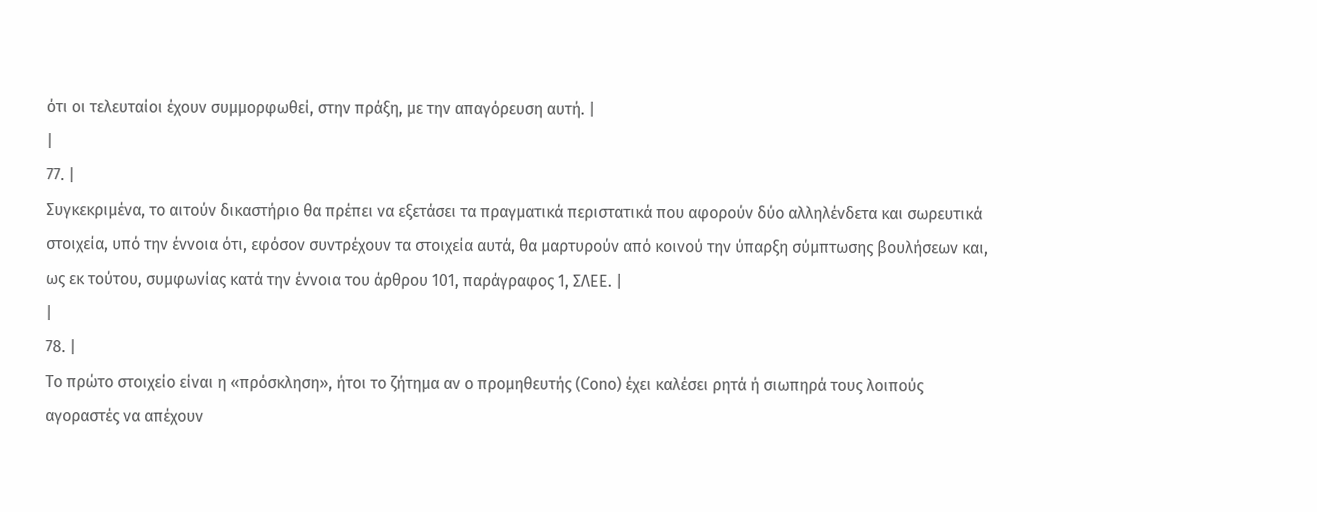ότι οι τελευταίοι έχουν συμμορφωθεί, στην πράξη, με την απαγόρευση αυτή. |
|
77. |
Συγκεκριμένα, το αιτούν δικαστήριο θα πρέπει να εξετάσει τα πραγματικά περιστατικά που αφορούν δύο αλληλένδετα και σωρευτικά στοιχεία, υπό την έννοια ότι, εφόσον συντρέχουν τα στοιχεία αυτά, θα μαρτυρούν από κοινού την ύπαρξη σύμπτωσης βουλήσεων και, ως εκ τούτου, συμφωνίας κατά την έννοια του άρθρου 101, παράγραφος 1, ΣΛΕΕ. |
|
78. |
Το πρώτο στοιχείο είναι η «πρόσκληση», ήτοι το ζήτημα αν ο προμηθευτής (Cono) έχει καλέσει ρητά ή σιωπηρά τους λοιπούς αγοραστές να απέχουν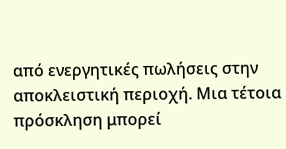από ενεργητικές πωλήσεις στην αποκλειστική περιοχή. Μια τέτοια πρόσκληση μπορεί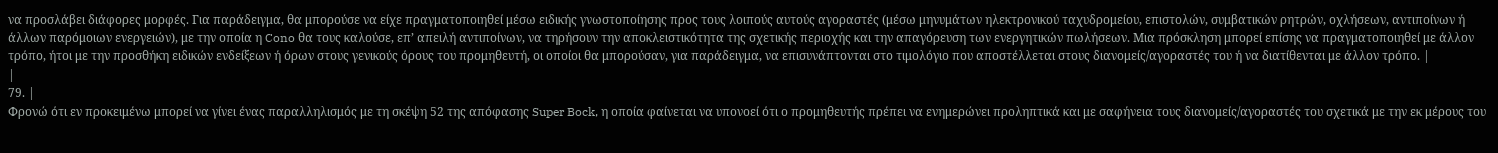να προσλάβει διάφορες μορφές. Για παράδειγμα, θα μπορούσε να είχε πραγματοποιηθεί μέσω ειδικής γνωστοποίησης προς τους λοιπούς αυτούς αγοραστές (μέσω μηνυμάτων ηλεκτρονικού ταχυδρομείου, επιστολών, συμβατικών ρητρών, οχλήσεων, αντιποίνων ή άλλων παρόμοιων ενεργειών), με την οποία η Cono θα τους καλούσε, επ’ απειλή αντιποίνων, να τηρήσουν την αποκλειστικότητα της σχετικής περιοχής και την απαγόρευση των ενεργητικών πωλήσεων. Μια πρόσκληση μπορεί επίσης να πραγματοποιηθεί με άλλον τρόπο, ήτοι με την προσθήκη ειδικών ενδείξεων ή όρων στους γενικούς όρους του προμηθευτή, οι οποίοι θα μπορούσαν, για παράδειγμα, να επισυνάπτονται στο τιμολόγιο που αποστέλλεται στους διανομείς/αγοραστές του ή να διατίθενται με άλλον τρόπο. |
|
79. |
Φρονώ ότι εν προκειμένω μπορεί να γίνει ένας παραλληλισμός με τη σκέψη 52 της απόφασης Super Bock, η οποία φαίνεται να υπονοεί ότι ο προμηθευτής πρέπει να ενημερώνει προληπτικά και με σαφήνεια τους διανομείς/αγοραστές του σχετικά με την εκ μέρους του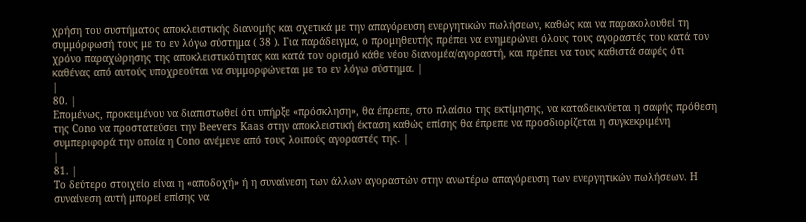χρήση του συστήματος αποκλειστικής διανομής και σχετικά με την απαγόρευση ενεργητικών πωλήσεων, καθώς και να παρακολουθεί τη συμμόρφωσή τους με το εν λόγω σύστημα ( 38 ). Για παράδειγμα, ο προμηθευτής πρέπει να ενημερώνει όλους τους αγοραστές του κατά τον χρόνο παραχώρησης της αποκλειστικότητας και κατά τον ορισμό κάθε νέου διανομέα/αγοραστή, και πρέπει να τους καθιστά σαφές ότι καθένας από αυτούς υποχρεούται να συμμορφώνεται με το εν λόγω σύστημα. |
|
80. |
Επομένως, προκειμένου να διαπιστωθεί ότι υπήρξε «πρόσκληση», θα έπρεπε, στο πλαίσιο της εκτίμησης, να καταδεικνύεται η σαφής πρόθεση της Cono να προστατεύσει την Beevers Kaas στην αποκλειστική έκταση καθώς επίσης θα έπρεπε να προσδιορίζεται η συγκεκριμένη συμπεριφορά την οποία η Cono ανέμενε από τους λοιπούς αγοραστές της. |
|
81. |
Το δεύτερο στοιχείο είναι η «αποδοχή» ή η συναίνεση των άλλων αγοραστών στην ανωτέρω απαγόρευση των ενεργητικών πωλήσεων. Η συναίνεση αυτή μπορεί επίσης να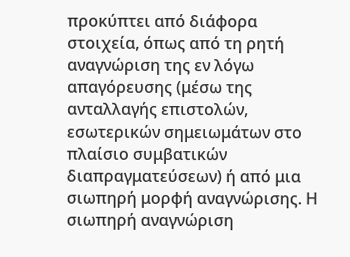προκύπτει από διάφορα στοιχεία, όπως από τη ρητή αναγνώριση της εν λόγω απαγόρευσης (μέσω της ανταλλαγής επιστολών, εσωτερικών σημειωμάτων στο πλαίσιο συμβατικών διαπραγματεύσεων) ή από μια σιωπηρή μορφή αναγνώρισης. Η σιωπηρή αναγνώριση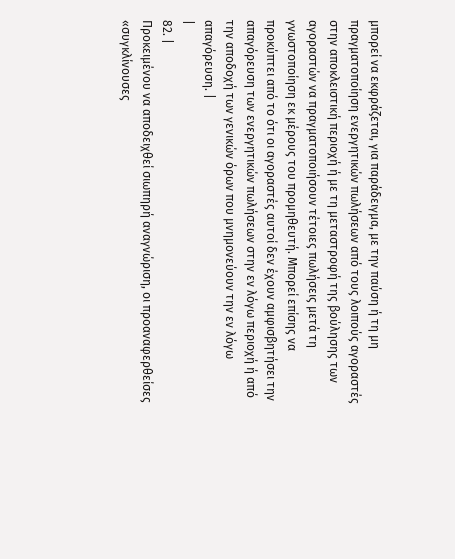μπορεί να εκφράζεται, για παράδειγμα, με την παύση ή τη μη πραγματοποίηση ενεργητικών πωλήσεων από τους λοιπούς αγοραστές στην αποκλειστική περιοχή ή με τη μεταστροφή της βούλησης των αγοραστών να πραγματοποιήσουν τέτοιες πωλήσεις μετά τη γνωστοποίηση εκ μέρους του προμηθευτή. Μπορεί επίσης να προκύπτει από το ότι οι αγοραστές αυτοί δεν έχουν αμφισβητήσει την απαγόρευση των ενεργητικών πωλήσεων στην εν λόγω περιοχή ή από την αποδοχή των γενικών όρων που μνημονεύουν την εν λόγω απαγόρευση. |
|
82. |
Προκειμένου να αποδειχθεί σιωπηρή αναγνώριση, οι προαναφερθείσες «συγκλίνουσες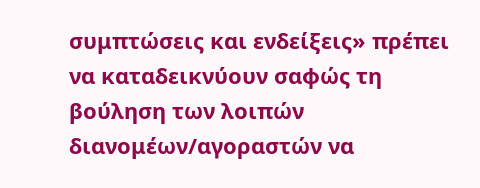συμπτώσεις και ενδείξεις» πρέπει να καταδεικνύουν σαφώς τη βούληση των λοιπών διανομέων/αγοραστών να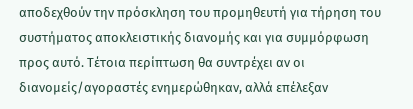αποδεχθούν την πρόσκληση του προμηθευτή για τήρηση του συστήματος αποκλειστικής διανομής και για συμμόρφωση προς αυτό. Τέτοια περίπτωση θα συντρέχει αν οι διανομείς/αγοραστές ενημερώθηκαν, αλλά επέλεξαν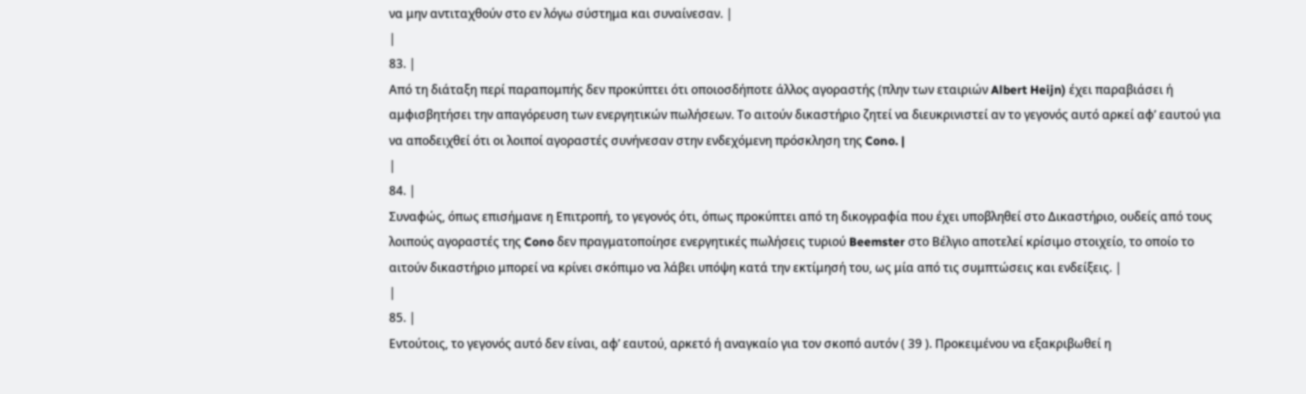να μην αντιταχθούν στο εν λόγω σύστημα και συναίνεσαν. |
|
83. |
Από τη διάταξη περί παραπομπής δεν προκύπτει ότι οποιοσδήποτε άλλος αγοραστής (πλην των εταιριών Albert Heijn) έχει παραβιάσει ή αμφισβητήσει την απαγόρευση των ενεργητικών πωλήσεων. Το αιτούν δικαστήριο ζητεί να διευκρινιστεί αν το γεγονός αυτό αρκεί αφ’ εαυτού για να αποδειχθεί ότι οι λοιποί αγοραστές συνήνεσαν στην ενδεχόμενη πρόσκληση της Cono. |
|
84. |
Συναφώς, όπως επισήμανε η Επιτροπή, το γεγονός ότι, όπως προκύπτει από τη δικογραφία που έχει υποβληθεί στο Δικαστήριο, ουδείς από τους λοιπούς αγοραστές της Cono δεν πραγματοποίησε ενεργητικές πωλήσεις τυριού Beemster στο Βέλγιο αποτελεί κρίσιμο στοιχείο, το οποίο το αιτούν δικαστήριο μπορεί να κρίνει σκόπιμο να λάβει υπόψη κατά την εκτίμησή του, ως μία από τις συμπτώσεις και ενδείξεις. |
|
85. |
Εντούτοις, το γεγονός αυτό δεν είναι, αφ’ εαυτού, αρκετό ή αναγκαίο για τον σκοπό αυτόν ( 39 ). Προκειμένου να εξακριβωθεί η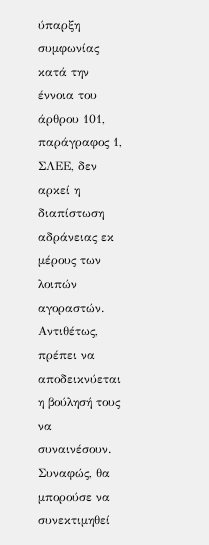ύπαρξη συμφωνίας κατά την έννοια του άρθρου 101, παράγραφος 1, ΣΛΕΕ, δεν αρκεί η διαπίστωση αδράνειας εκ μέρους των λοιπών αγοραστών. Αντιθέτως, πρέπει να αποδεικνύεται η βούλησή τους να συναινέσουν. Συναφώς, θα μπορούσε να συνεκτιμηθεί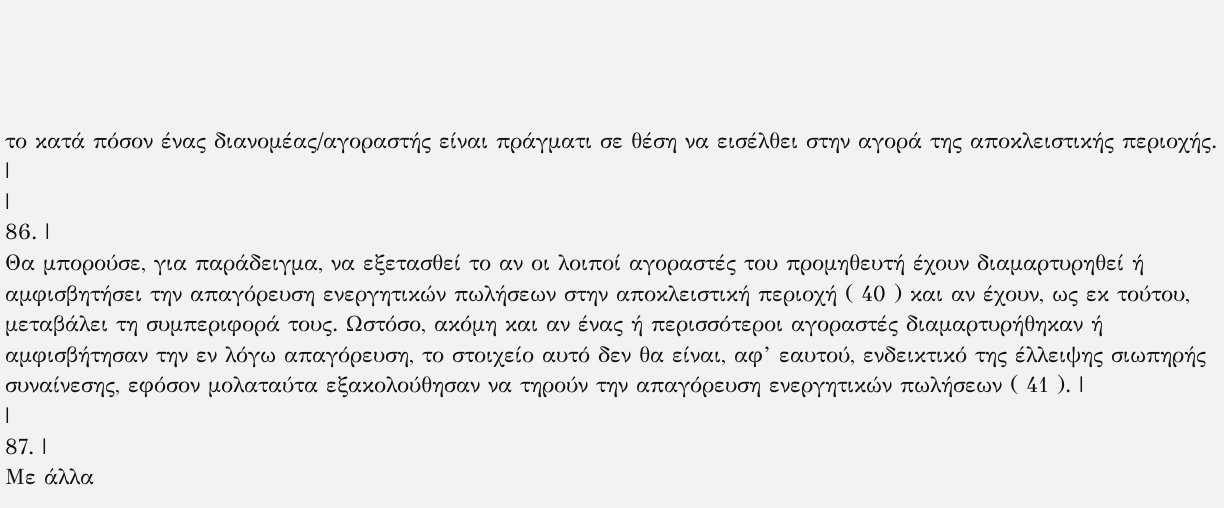το κατά πόσον ένας διανομέας/αγοραστής είναι πράγματι σε θέση να εισέλθει στην αγορά της αποκλειστικής περιοχής. |
|
86. |
Θα μπορούσε, για παράδειγμα, να εξετασθεί το αν οι λοιποί αγοραστές του προμηθευτή έχουν διαμαρτυρηθεί ή αμφισβητήσει την απαγόρευση ενεργητικών πωλήσεων στην αποκλειστική περιοχή ( 40 ) και αν έχουν, ως εκ τούτου, μεταβάλει τη συμπεριφορά τους. Ωστόσο, ακόμη και αν ένας ή περισσότεροι αγοραστές διαμαρτυρήθηκαν ή αμφισβήτησαν την εν λόγω απαγόρευση, το στοιχείο αυτό δεν θα είναι, αφ’ εαυτού, ενδεικτικό της έλλειψης σιωπηρής συναίνεσης, εφόσον μολαταύτα εξακολούθησαν να τηρούν την απαγόρευση ενεργητικών πωλήσεων ( 41 ). |
|
87. |
Με άλλα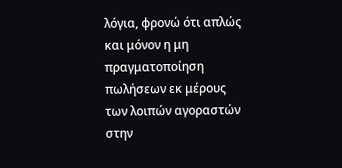λόγια, φρονώ ότι απλώς και μόνον η μη πραγματοποίηση πωλήσεων εκ μέρους των λοιπών αγοραστών στην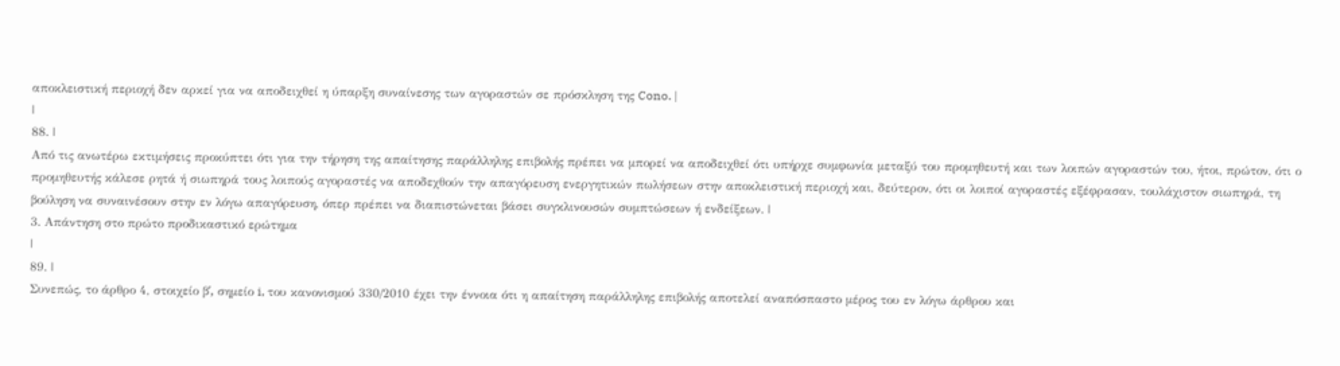αποκλειστική περιοχή δεν αρκεί για να αποδειχθεί η ύπαρξη συναίνεσης των αγοραστών σε πρόσκληση της Cono. |
|
88. |
Από τις ανωτέρω εκτιμήσεις προκύπτει ότι για την τήρηση της απαίτησης παράλληλης επιβολής πρέπει να μπορεί να αποδειχθεί ότι υπήρχε συμφωνία μεταξύ του προμηθευτή και των λοιπών αγοραστών του, ήτοι, πρώτον, ότι ο προμηθευτής κάλεσε ρητά ή σιωπηρά τους λοιπούς αγοραστές να αποδεχθούν την απαγόρευση ενεργητικών πωλήσεων στην αποκλειστική περιοχή και, δεύτερον, ότι οι λοιποί αγοραστές εξέφρασαν, τουλάχιστον σιωπηρά, τη βούληση να συναινέσουν στην εν λόγω απαγόρευση, όπερ πρέπει να διαπιστώνεται βάσει συγκλινουσών συμπτώσεων ή ενδείξεων. |
3. Απάντηση στο πρώτο προδικαστικό ερώτημα
|
89. |
Συνεπώς, το άρθρο 4, στοιχείο βʹ, σημείο i, του κανονισμού 330/2010 έχει την έννοια ότι η απαίτηση παράλληλης επιβολής αποτελεί αναπόσπαστο μέρος του εν λόγω άρθρου και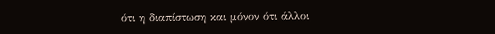ότι η διαπίστωση και μόνον ότι άλλοι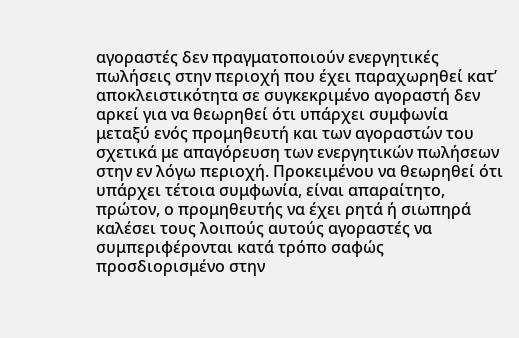αγοραστές δεν πραγματοποιούν ενεργητικές πωλήσεις στην περιοχή που έχει παραχωρηθεί κατ’ αποκλειστικότητα σε συγκεκριμένο αγοραστή δεν αρκεί για να θεωρηθεί ότι υπάρχει συμφωνία μεταξύ ενός προμηθευτή και των αγοραστών του σχετικά με απαγόρευση των ενεργητικών πωλήσεων στην εν λόγω περιοχή. Προκειμένου να θεωρηθεί ότι υπάρχει τέτοια συμφωνία, είναι απαραίτητο, πρώτον, ο προμηθευτής να έχει ρητά ή σιωπηρά καλέσει τους λοιπούς αυτούς αγοραστές να συμπεριφέρονται κατά τρόπο σαφώς προσδιορισμένο στην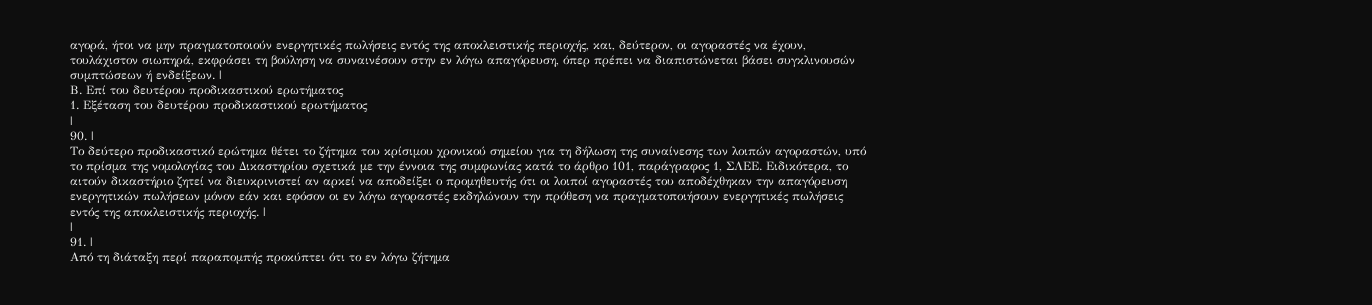αγορά, ήτοι να μην πραγματοποιούν ενεργητικές πωλήσεις εντός της αποκλειστικής περιοχής, και, δεύτερον, οι αγοραστές να έχουν, τουλάχιστον σιωπηρά, εκφράσει τη βούληση να συναινέσουν στην εν λόγω απαγόρευση, όπερ πρέπει να διαπιστώνεται βάσει συγκλινουσών συμπτώσεων ή ενδείξεων. |
Β. Επί του δευτέρου προδικαστικού ερωτήματος
1. Εξέταση του δευτέρου προδικαστικού ερωτήματος
|
90. |
Το δεύτερο προδικαστικό ερώτημα θέτει το ζήτημα του κρίσιμου χρονικού σημείου για τη δήλωση της συναίνεσης των λοιπών αγοραστών, υπό το πρίσμα της νομολογίας του Δικαστηρίου σχετικά με την έννοια της συμφωνίας κατά το άρθρο 101, παράγραφος 1, ΣΛΕΕ. Ειδικότερα, το αιτούν δικαστήριο ζητεί να διευκρινιστεί αν αρκεί να αποδείξει ο προμηθευτής ότι οι λοιποί αγοραστές του αποδέχθηκαν την απαγόρευση ενεργητικών πωλήσεων μόνον εάν και εφόσον οι εν λόγω αγοραστές εκδηλώνουν την πρόθεση να πραγματοποιήσουν ενεργητικές πωλήσεις εντός της αποκλειστικής περιοχής. |
|
91. |
Από τη διάταξη περί παραπομπής προκύπτει ότι το εν λόγω ζήτημα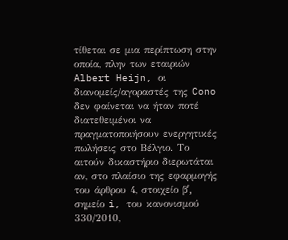τίθεται σε μια περίπτωση στην οποία, πλην των εταιριών Albert Heijn, οι διανομείς/αγοραστές της Cono δεν φαίνεται να ήταν ποτέ διατεθειμένοι να πραγματοποιήσουν ενεργητικές πωλήσεις στο Βέλγιο. Το αιτούν δικαστήριο διερωτάται αν, στο πλαίσιο της εφαρμογής του άρθρου 4, στοιχείο βʹ, σημείο i, του κανονισμού 330/2010,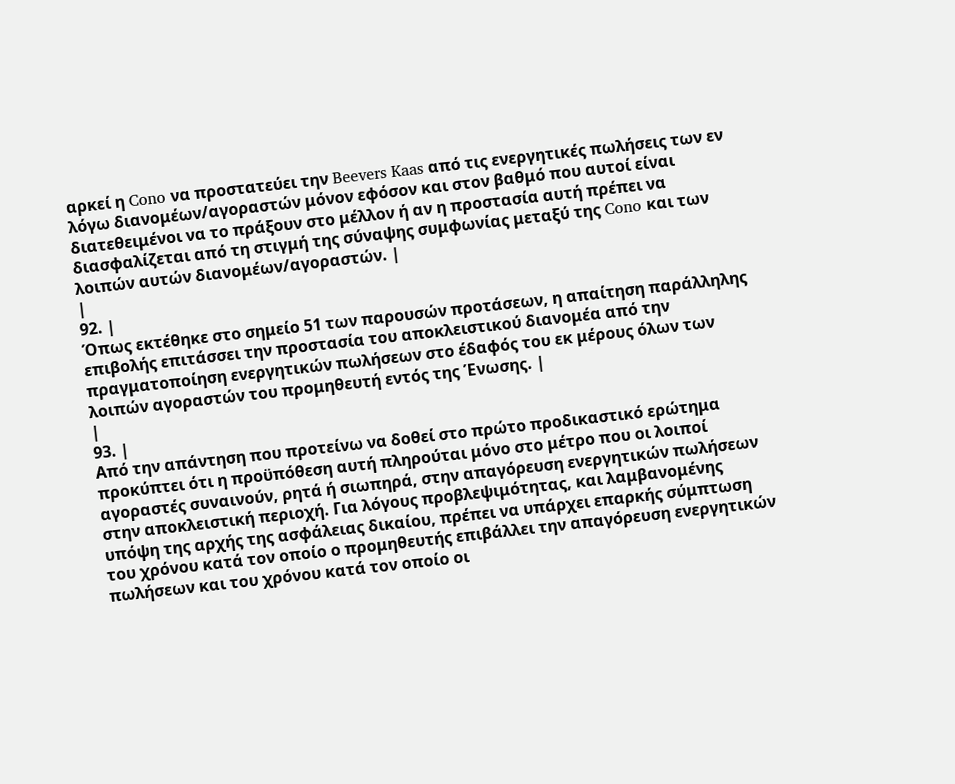αρκεί η Cono να προστατεύει την Beevers Kaas από τις ενεργητικές πωλήσεις των εν λόγω διανομέων/αγοραστών μόνον εφόσον και στον βαθμό που αυτοί είναι διατεθειμένοι να το πράξουν στο μέλλον ή αν η προστασία αυτή πρέπει να διασφαλίζεται από τη στιγμή της σύναψης συμφωνίας μεταξύ της Cono και των λοιπών αυτών διανομέων/αγοραστών. |
|
92. |
Όπως εκτέθηκε στο σημείο 51 των παρουσών προτάσεων, η απαίτηση παράλληλης επιβολής επιτάσσει την προστασία του αποκλειστικού διανομέα από την πραγματοποίηση ενεργητικών πωλήσεων στο έδαφός του εκ μέρους όλων των λοιπών αγοραστών του προμηθευτή εντός της Ένωσης. |
|
93. |
Από την απάντηση που προτείνω να δοθεί στο πρώτο προδικαστικό ερώτημα προκύπτει ότι η προϋπόθεση αυτή πληρούται μόνο στο μέτρο που οι λοιποί αγοραστές συναινούν, ρητά ή σιωπηρά, στην απαγόρευση ενεργητικών πωλήσεων στην αποκλειστική περιοχή. Για λόγους προβλεψιμότητας, και λαμβανομένης υπόψη της αρχής της ασφάλειας δικαίου, πρέπει να υπάρχει επαρκής σύμπτωση του χρόνου κατά τον οποίο ο προμηθευτής επιβάλλει την απαγόρευση ενεργητικών πωλήσεων και του χρόνου κατά τον οποίο οι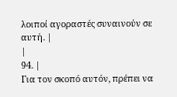λοιποί αγοραστές συναινούν σε αυτή. |
|
94. |
Για τον σκοπό αυτόν, πρέπει να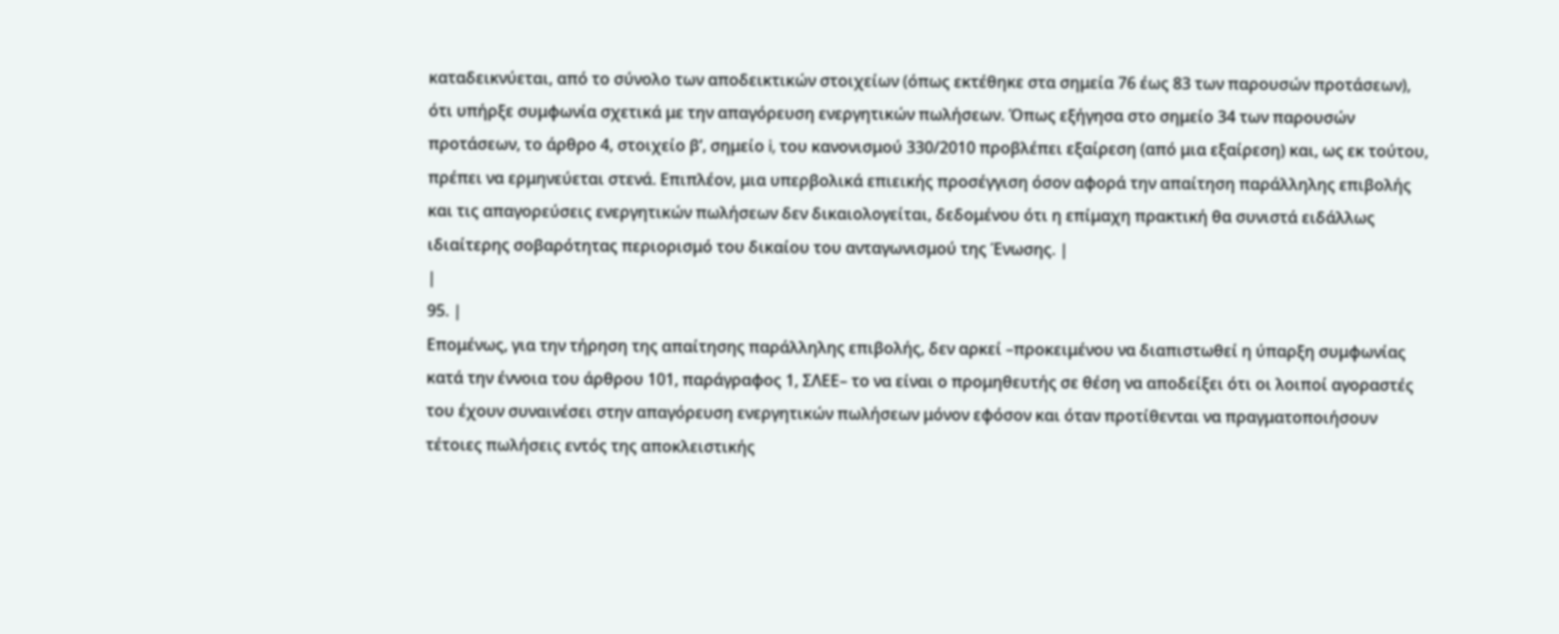καταδεικνύεται, από το σύνολο των αποδεικτικών στοιχείων (όπως εκτέθηκε στα σημεία 76 έως 83 των παρουσών προτάσεων), ότι υπήρξε συμφωνία σχετικά με την απαγόρευση ενεργητικών πωλήσεων. Όπως εξήγησα στο σημείο 34 των παρουσών προτάσεων, το άρθρο 4, στοιχείο βʹ, σημείο i, του κανονισμού 330/2010 προβλέπει εξαίρεση (από μια εξαίρεση) και, ως εκ τούτου, πρέπει να ερμηνεύεται στενά. Επιπλέον, μια υπερβολικά επιεικής προσέγγιση όσον αφορά την απαίτηση παράλληλης επιβολής και τις απαγορεύσεις ενεργητικών πωλήσεων δεν δικαιολογείται, δεδομένου ότι η επίμαχη πρακτική θα συνιστά ειδάλλως ιδιαίτερης σοβαρότητας περιορισμό του δικαίου του ανταγωνισμού της Ένωσης. |
|
95. |
Επομένως, για την τήρηση της απαίτησης παράλληλης επιβολής, δεν αρκεί –προκειμένου να διαπιστωθεί η ύπαρξη συμφωνίας κατά την έννοια του άρθρου 101, παράγραφος 1, ΣΛΕΕ– το να είναι ο προμηθευτής σε θέση να αποδείξει ότι οι λοιποί αγοραστές του έχουν συναινέσει στην απαγόρευση ενεργητικών πωλήσεων μόνον εφόσον και όταν προτίθενται να πραγματοποιήσουν τέτοιες πωλήσεις εντός της αποκλειστικής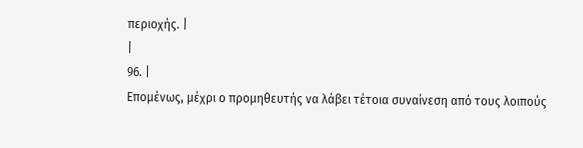περιοχής. |
|
96. |
Επομένως, μέχρι ο προμηθευτής να λάβει τέτοια συναίνεση από τους λοιπούς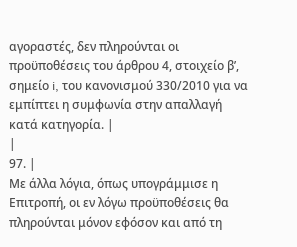αγοραστές, δεν πληρούνται οι προϋποθέσεις του άρθρου 4, στοιχείο βʹ, σημείο i, του κανονισμού 330/2010 για να εμπίπτει η συμφωνία στην απαλλαγή κατά κατηγορία. |
|
97. |
Με άλλα λόγια, όπως υπογράμμισε η Επιτροπή, οι εν λόγω προϋποθέσεις θα πληρούνται μόνον εφόσον και από τη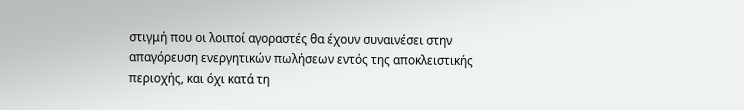στιγμή που οι λοιποί αγοραστές θα έχουν συναινέσει στην απαγόρευση ενεργητικών πωλήσεων εντός της αποκλειστικής περιοχής, και όχι κατά τη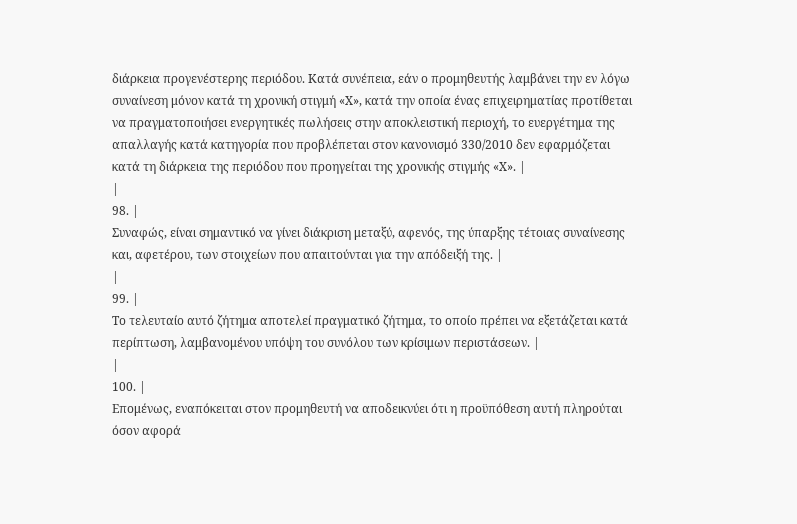διάρκεια προγενέστερης περιόδου. Κατά συνέπεια, εάν ο προμηθευτής λαμβάνει την εν λόγω συναίνεση μόνον κατά τη χρονική στιγμή «Χ», κατά την οποία ένας επιχειρηματίας προτίθεται να πραγματοποιήσει ενεργητικές πωλήσεις στην αποκλειστική περιοχή, το ευεργέτημα της απαλλαγής κατά κατηγορία που προβλέπεται στον κανονισμό 330/2010 δεν εφαρμόζεται κατά τη διάρκεια της περιόδου που προηγείται της χρονικής στιγμής «Χ». |
|
98. |
Συναφώς, είναι σημαντικό να γίνει διάκριση μεταξύ, αφενός, της ύπαρξης τέτοιας συναίνεσης και, αφετέρου, των στοιχείων που απαιτούνται για την απόδειξή της. |
|
99. |
Το τελευταίο αυτό ζήτημα αποτελεί πραγματικό ζήτημα, το οποίο πρέπει να εξετάζεται κατά περίπτωση, λαμβανομένου υπόψη του συνόλου των κρίσιμων περιστάσεων. |
|
100. |
Επομένως, εναπόκειται στον προμηθευτή να αποδεικνύει ότι η προϋπόθεση αυτή πληρούται όσον αφορά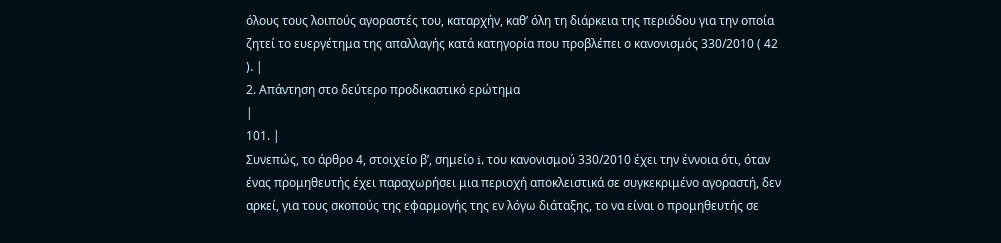όλους τους λοιπούς αγοραστές του, καταρχήν, καθ’ όλη τη διάρκεια της περιόδου για την οποία ζητεί το ευεργέτημα της απαλλαγής κατά κατηγορία που προβλέπει ο κανονισμός 330/2010 ( 42 ). |
2. Απάντηση στο δεύτερο προδικαστικό ερώτημα
|
101. |
Συνεπώς, το άρθρο 4, στοιχείο βʹ, σημείο i, του κανονισμού 330/2010 έχει την έννοια ότι, όταν ένας προμηθευτής έχει παραχωρήσει μια περιοχή αποκλειστικά σε συγκεκριμένο αγοραστή, δεν αρκεί, για τους σκοπούς της εφαρμογής της εν λόγω διάταξης, το να είναι ο προμηθευτής σε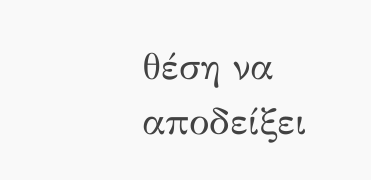θέση να αποδείξει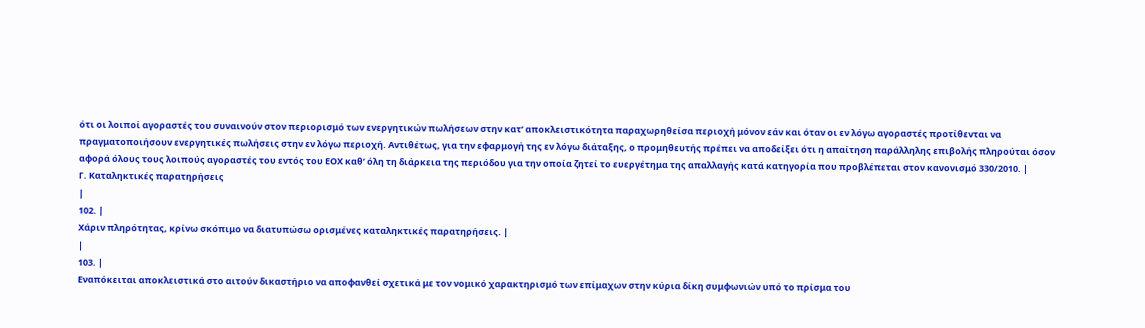ότι οι λοιποί αγοραστές του συναινούν στον περιορισμό των ενεργητικών πωλήσεων στην κατ’ αποκλειστικότητα παραχωρηθείσα περιοχή μόνον εάν και όταν οι εν λόγω αγοραστές προτίθενται να πραγματοποιήσουν ενεργητικές πωλήσεις στην εν λόγω περιοχή. Αντιθέτως, για την εφαρμογή της εν λόγω διάταξης, ο προμηθευτής πρέπει να αποδείξει ότι η απαίτηση παράλληλης επιβολής πληρούται όσον αφορά όλους τους λοιπούς αγοραστές του εντός του ΕΟΧ καθ’ όλη τη διάρκεια της περιόδου για την οποία ζητεί το ευεργέτημα της απαλλαγής κατά κατηγορία που προβλέπεται στον κανονισμό 330/2010. |
Γ. Καταληκτικές παρατηρήσεις
|
102. |
Χάριν πληρότητας, κρίνω σκόπιμο να διατυπώσω ορισμένες καταληκτικές παρατηρήσεις. |
|
103. |
Εναπόκειται αποκλειστικά στο αιτούν δικαστήριο να αποφανθεί σχετικά με τον νομικό χαρακτηρισμό των επίμαχων στην κύρια δίκη συμφωνιών υπό το πρίσμα του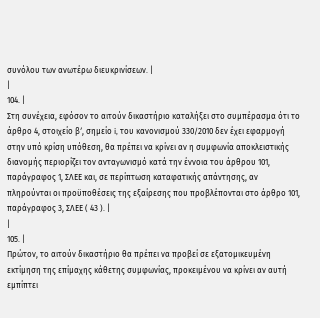συνόλου των ανωτέρω διευκρινίσεων. |
|
104. |
Στη συνέχεια, εφόσον το αιτούν δικαστήριο καταλήξει στο συμπέρασμα ότι το άρθρο 4, στοιχείο βʹ, σημείο i, του κανονισμού 330/2010 δεν έχει εφαρμογή στην υπό κρίση υπόθεση, θα πρέπει να κρίνει αν η συμφωνία αποκλειστικής διανομής περιορίζει τον ανταγωνισμό κατά την έννοια του άρθρου 101, παράγραφος 1, ΣΛΕΕ και, σε περίπτωση καταφατικής απάντησης, αν πληρούνται οι προϋποθέσεις της εξαίρεσης που προβλέπονται στο άρθρο 101, παράγραφος 3, ΣΛΕΕ ( 43 ). |
|
105. |
Πρώτον, το αιτούν δικαστήριο θα πρέπει να προβεί σε εξατομικευμένη εκτίμηση της επίμαχης κάθετης συμφωνίας, προκειμένου να κρίνει αν αυτή εμπίπτει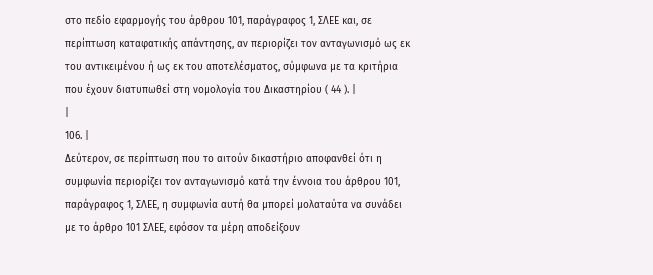στο πεδίο εφαρμογής του άρθρου 101, παράγραφος 1, ΣΛΕΕ και, σε περίπτωση καταφατικής απάντησης, αν περιορίζει τον ανταγωνισμό ως εκ του αντικειμένου ή ως εκ του αποτελέσματος, σύμφωνα με τα κριτήρια που έχουν διατυπωθεί στη νομολογία του Δικαστηρίου ( 44 ). |
|
106. |
Δεύτερον, σε περίπτωση που το αιτούν δικαστήριο αποφανθεί ότι η συμφωνία περιορίζει τον ανταγωνισμό κατά την έννοια του άρθρου 101, παράγραφος 1, ΣΛΕΕ, η συμφωνία αυτή θα μπορεί μολαταύτα να συνάδει με το άρθρο 101 ΣΛΕΕ, εφόσον τα μέρη αποδείξουν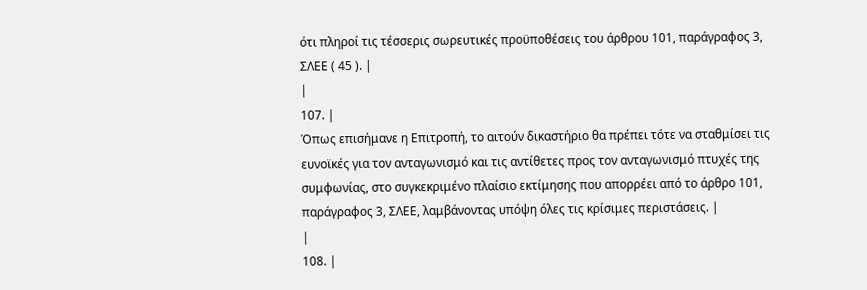ότι πληροί τις τέσσερις σωρευτικές προϋποθέσεις του άρθρου 101, παράγραφος 3, ΣΛΕΕ ( 45 ). |
|
107. |
Όπως επισήμανε η Επιτροπή, το αιτούν δικαστήριο θα πρέπει τότε να σταθμίσει τις ευνοϊκές για τον ανταγωνισμό και τις αντίθετες προς τον ανταγωνισμό πτυχές της συμφωνίας, στο συγκεκριμένο πλαίσιο εκτίμησης που απορρέει από το άρθρο 101, παράγραφος 3, ΣΛΕΕ, λαμβάνοντας υπόψη όλες τις κρίσιμες περιστάσεις. |
|
108. |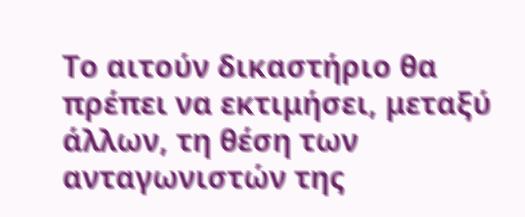Το αιτούν δικαστήριο θα πρέπει να εκτιμήσει, μεταξύ άλλων, τη θέση των ανταγωνιστών της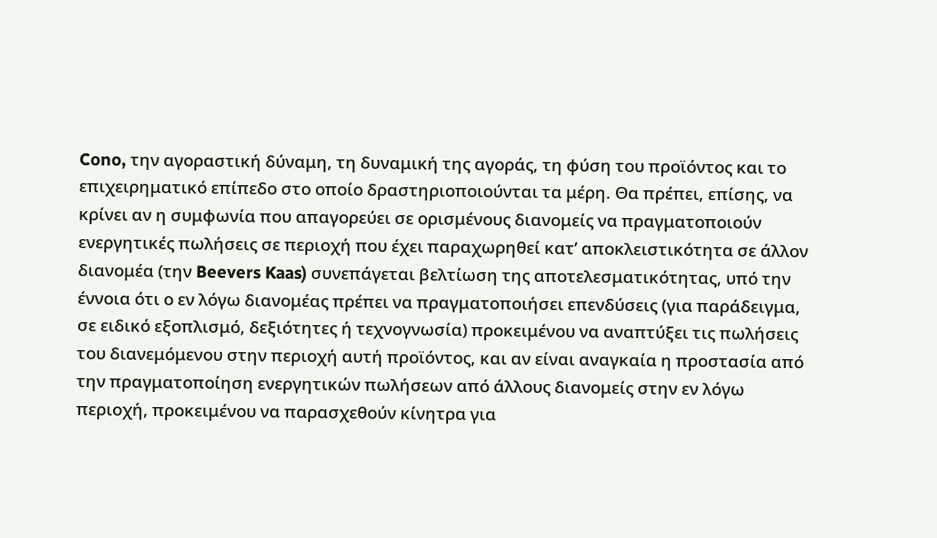Cono, την αγοραστική δύναμη, τη δυναμική της αγοράς, τη φύση του προϊόντος και το επιχειρηματικό επίπεδο στο οποίο δραστηριοποιούνται τα μέρη. Θα πρέπει, επίσης, να κρίνει αν η συμφωνία που απαγορεύει σε ορισμένους διανομείς να πραγματοποιούν ενεργητικές πωλήσεις σε περιοχή που έχει παραχωρηθεί κατ’ αποκλειστικότητα σε άλλον διανομέα (την Beevers Kaas) συνεπάγεται βελτίωση της αποτελεσματικότητας, υπό την έννοια ότι ο εν λόγω διανομέας πρέπει να πραγματοποιήσει επενδύσεις (για παράδειγμα, σε ειδικό εξοπλισμό, δεξιότητες ή τεχνογνωσία) προκειμένου να αναπτύξει τις πωλήσεις του διανεμόμενου στην περιοχή αυτή προϊόντος, και αν είναι αναγκαία η προστασία από την πραγματοποίηση ενεργητικών πωλήσεων από άλλους διανομείς στην εν λόγω περιοχή, προκειμένου να παρασχεθούν κίνητρα για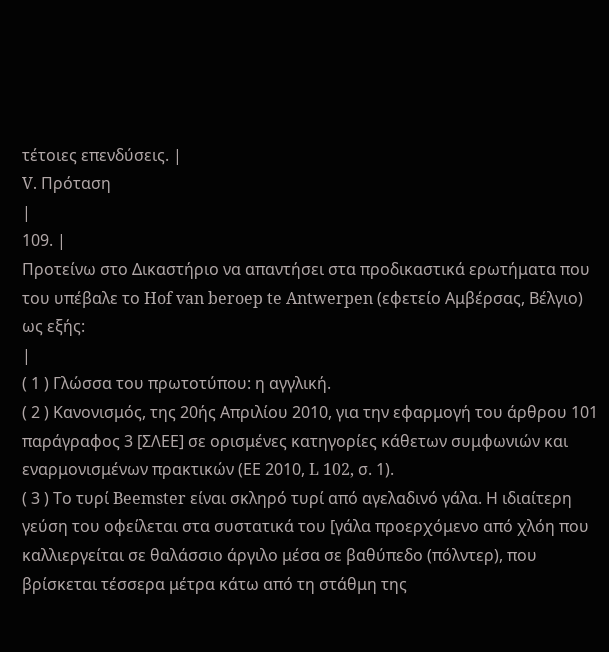τέτοιες επενδύσεις. |
V. Πρόταση
|
109. |
Προτείνω στο Δικαστήριο να απαντήσει στα προδικαστικά ερωτήματα που του υπέβαλε το Hof van beroep te Antwerpen (εφετείο Αμβέρσας, Βέλγιο) ως εξής:
|
( 1 ) Γλώσσα του πρωτοτύπου: η αγγλική.
( 2 ) Κανονισμός, της 20ής Απριλίου 2010, για την εφαρμογή του άρθρου 101 παράγραφος 3 [ΣΛΕΕ] σε ορισμένες κατηγορίες κάθετων συμφωνιών και εναρμονισμένων πρακτικών (ΕΕ 2010, L 102, σ. 1).
( 3 ) Το τυρί Beemster είναι σκληρό τυρί από αγελαδινό γάλα. Η ιδιαίτερη γεύση του οφείλεται στα συστατικά του [γάλα προερχόμενο από χλόη που καλλιεργείται σε θαλάσσιο άργιλο μέσα σε βαθύπεδο (πόλντερ), που βρίσκεται τέσσερα μέτρα κάτω από τη στάθμη της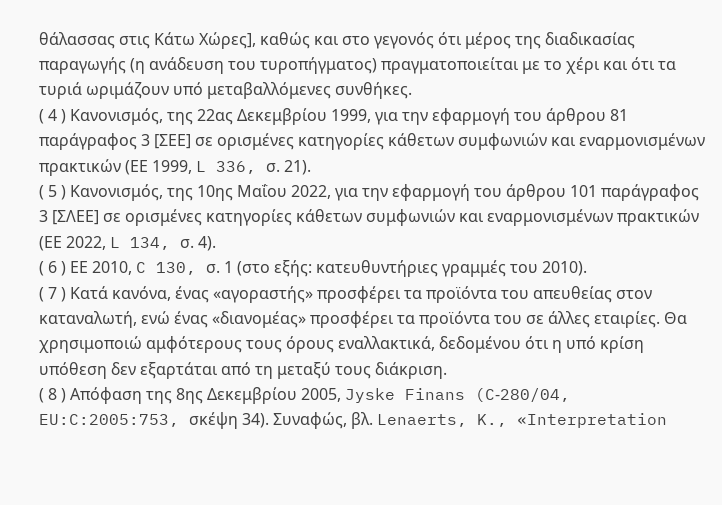θάλασσας στις Κάτω Χώρες], καθώς και στο γεγονός ότι μέρος της διαδικασίας παραγωγής (η ανάδευση του τυροπήγματος) πραγματοποιείται με το χέρι και ότι τα τυριά ωριμάζουν υπό μεταβαλλόμενες συνθήκες.
( 4 ) Κανονισμός, της 22ας Δεκεμβρίου 1999, για την εφαρμογή του άρθρου 81 παράγραφος 3 [ΣΕΕ] σε ορισμένες κατηγορίες κάθετων συμφωνιών και εναρμονισμένων πρακτικών (ΕΕ 1999, L 336, σ. 21).
( 5 ) Κανονισμός, της 10ης Μαΐου 2022, για την εφαρμογή του άρθρου 101 παράγραφος 3 [ΣΛΕΕ] σε ορισμένες κατηγορίες κάθετων συμφωνιών και εναρμονισμένων πρακτικών (ΕΕ 2022, L 134, σ. 4).
( 6 ) ΕΕ 2010, C 130, σ. 1 (στο εξής: κατευθυντήριες γραμμές του 2010).
( 7 ) Κατά κανόνα, ένας «αγοραστής» προσφέρει τα προϊόντα του απευθείας στον καταναλωτή, ενώ ένας «διανομέας» προσφέρει τα προϊόντα του σε άλλες εταιρίες. Θα χρησιμοποιώ αμφότερους τους όρους εναλλακτικά, δεδομένου ότι η υπό κρίση υπόθεση δεν εξαρτάται από τη μεταξύ τους διάκριση.
( 8 ) Απόφαση της 8ης Δεκεμβρίου 2005, Jyske Finans (C‑280/04, EU:C:2005:753, σκέψη 34). Συναφώς, βλ. Lenaerts, K., «Interpretation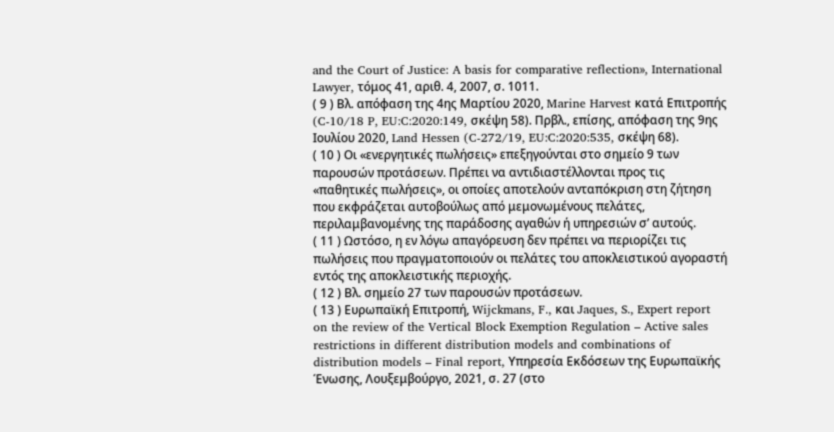and the Court of Justice: A basis for comparative reflection», International Lawyer, τόμος 41, αριθ. 4, 2007, σ. 1011.
( 9 ) Βλ. απόφαση της 4ης Μαρτίου 2020, Marine Harvest κατά Επιτροπής (C‑10/18 P, EU:C:2020:149, σκέψη 58). Πρβλ., επίσης, απόφαση της 9ης Ιουλίου 2020, Land Hessen (C‑272/19, EU:C:2020:535, σκέψη 68).
( 10 ) Οι «ενεργητικές πωλήσεις» επεξηγούνται στο σημείο 9 των παρουσών προτάσεων. Πρέπει να αντιδιαστέλλονται προς τις «παθητικές πωλήσεις», οι οποίες αποτελούν ανταπόκριση στη ζήτηση που εκφράζεται αυτοβούλως από μεμονωμένους πελάτες, περιλαμβανομένης της παράδοσης αγαθών ή υπηρεσιών σ’ αυτούς.
( 11 ) Ωστόσο, η εν λόγω απαγόρευση δεν πρέπει να περιορίζει τις πωλήσεις που πραγματοποιούν οι πελάτες του αποκλειστικού αγοραστή εντός της αποκλειστικής περιοχής.
( 12 ) Βλ. σημείο 27 των παρουσών προτάσεων.
( 13 ) Ευρωπαϊκή Επιτροπή, Wijckmans, F., και Jaques, S., Expert report on the review of the Vertical Block Exemption Regulation – Active sales restrictions in different distribution models and combinations of distribution models – Final report, Υπηρεσία Εκδόσεων της Ευρωπαϊκής Ένωσης, Λουξεμβούργο, 2021, σ. 27 (στο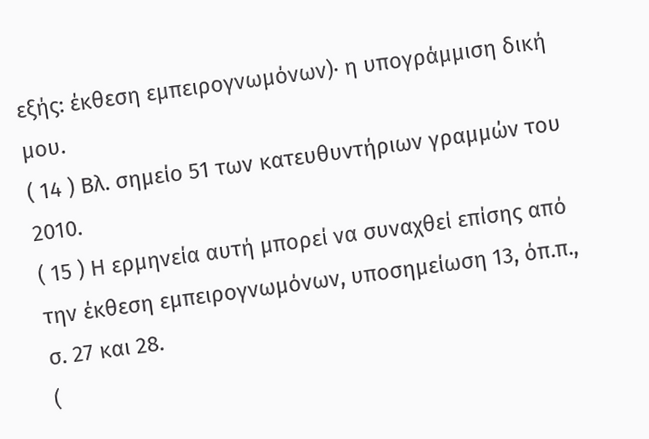εξής: έκθεση εμπειρογνωμόνων)· η υπογράμμιση δική μου.
( 14 ) Βλ. σημείο 51 των κατευθυντήριων γραμμών του 2010.
( 15 ) Η ερμηνεία αυτή μπορεί να συναχθεί επίσης από την έκθεση εμπειρογνωμόνων, υποσημείωση 13, όπ.π., σ. 27 και 28.
(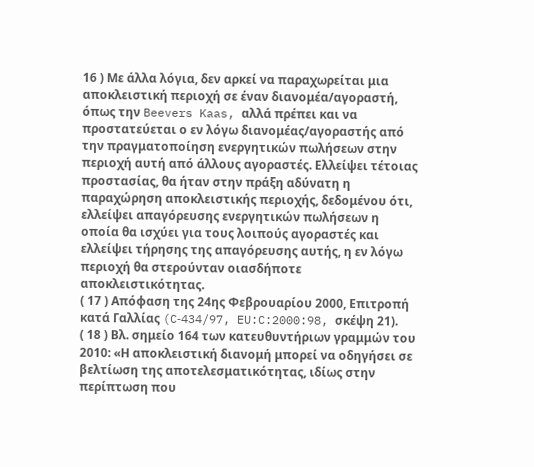16 ) Με άλλα λόγια, δεν αρκεί να παραχωρείται μια αποκλειστική περιοχή σε έναν διανομέα/αγοραστή, όπως την Beevers Kaas, αλλά πρέπει και να προστατεύεται ο εν λόγω διανομέας/αγοραστής από την πραγματοποίηση ενεργητικών πωλήσεων στην περιοχή αυτή από άλλους αγοραστές. Ελλείψει τέτοιας προστασίας, θα ήταν στην πράξη αδύνατη η παραχώρηση αποκλειστικής περιοχής, δεδομένου ότι, ελλείψει απαγόρευσης ενεργητικών πωλήσεων η οποία θα ισχύει για τους λοιπούς αγοραστές και ελλείψει τήρησης της απαγόρευσης αυτής, η εν λόγω περιοχή θα στερούνταν οιασδήποτε αποκλειστικότητας.
( 17 ) Απόφαση της 24ης Φεβρουαρίου 2000, Επιτροπή κατά Γαλλίας (C‑434/97, EU:C:2000:98, σκέψη 21).
( 18 ) Βλ. σημείο 164 των κατευθυντήριων γραμμών του 2010: «Η αποκλειστική διανομή μπορεί να οδηγήσει σε βελτίωση της αποτελεσματικότητας, ιδίως στην περίπτωση που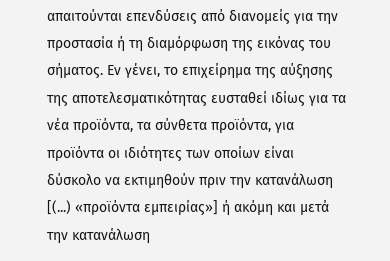απαιτούνται επενδύσεις από διανομείς για την προστασία ή τη διαμόρφωση της εικόνας του σήματος. Εν γένει, το επιχείρημα της αύξησης της αποτελεσματικότητας ευσταθεί ιδίως για τα νέα προϊόντα, τα σύνθετα προϊόντα, για προϊόντα οι ιδιότητες των οποίων είναι δύσκολο να εκτιμηθούν πριν την κατανάλωση [(...) «προϊόντα εμπειρίας»] ή ακόμη και μετά την κατανάλωση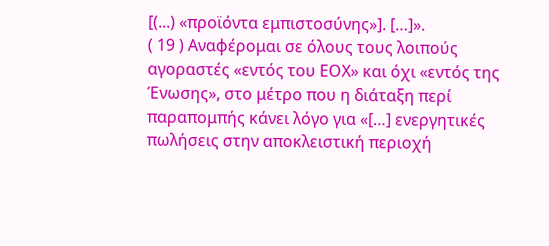[(...) «προϊόντα εμπιστοσύνης»]. […]».
( 19 ) Αναφέρομαι σε όλους τους λοιπούς αγοραστές «εντός του ΕΟΧ» και όχι «εντός της Ένωσης», στο μέτρο που η διάταξη περί παραπομπής κάνει λόγο για «[…] ενεργητικές πωλήσεις στην αποκλειστική περιοχή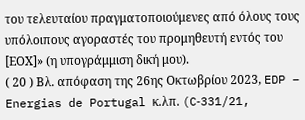του τελευταίου πραγματοποιούμενες από όλους τους υπόλοιπους αγοραστές του προμηθευτή εντός του [ΕΟΧ]» (η υπογράμμιση δική μου).
( 20 ) Βλ. απόφαση της 26ης Οκτωβρίου 2023, EDP – Energias de Portugal κ.λπ. (C‑331/21,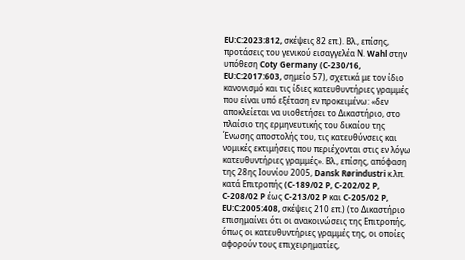EU:C:2023:812, σκέψεις 82 επ.). Βλ., επίσης, προτάσεις του γενικού εισαγγελέα Ν. Wahl στην υπόθεση Coty Germany (C‑230/16, EU:C:2017:603, σημείο 57), σχετικά με τον ίδιο κανονισμό και τις ίδιες κατευθυντήριες γραμμές που είναι υπό εξέταση εν προκειμένω: «δεν αποκλείεται να υιοθετήσει το Δικαστήριο, στο πλαίσιο της ερμηνευτικής του δικαίου της Ένωσης αποστολής του, τις κατευθύνσεις και νομικές εκτιμήσεις που περιέχονται στις εν λόγω κατευθυντήριες γραμμές». Βλ., επίσης, απόφαση της 28ης Ιουνίου 2005, Dansk Rørindustri κ.λπ. κατά Επιτροπής (C‑189/02 P, C‑202/02 P, C‑208/02 P έως C‑213/02 P και C‑205/02 P, EU:C:2005:408, σκέψεις 210 επ.) (το Δικαστήριο επισημαίνει ότι οι ανακοινώσεις της Επιτροπής, όπως οι κατευθυντήριες γραμμές της, οι οποίες αφορούν τους επιχειρηματίες,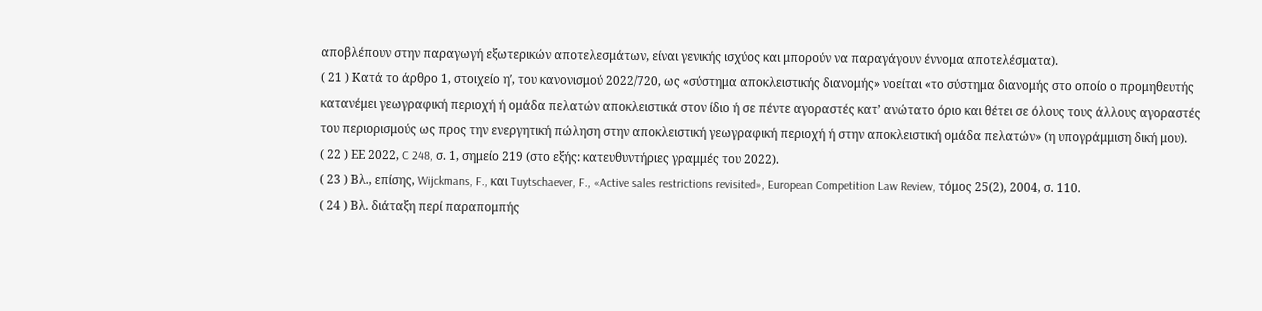αποβλέπουν στην παραγωγή εξωτερικών αποτελεσμάτων, είναι γενικής ισχύος και μπορούν να παραγάγουν έννομα αποτελέσματα).
( 21 ) Κατά το άρθρο 1, στοιχείο ηʹ, του κανονισμού 2022/720, ως «σύστημα αποκλειστικής διανομής» νοείται «το σύστημα διανομής στο οποίο ο προμηθευτής κατανέμει γεωγραφική περιοχή ή ομάδα πελατών αποκλειστικά στον ίδιο ή σε πέντε αγοραστές κατ’ ανώτατο όριο και θέτει σε όλους τους άλλους αγοραστές του περιορισμούς ως προς την ενεργητική πώληση στην αποκλειστική γεωγραφική περιοχή ή στην αποκλειστική ομάδα πελατών» (η υπογράμμιση δική μου).
( 22 ) ΕΕ 2022, C 248, σ. 1, σημείο 219 (στο εξής: κατευθυντήριες γραμμές του 2022).
( 23 ) Βλ., επίσης, Wijckmans, F., και Tuytschaever, F., «Active sales restrictions revisited», European Competition Law Review, τόμος 25(2), 2004, σ. 110.
( 24 ) Βλ. διάταξη περί παραπομπής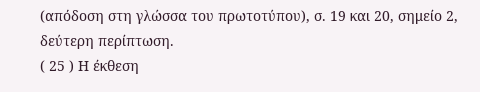(απόδοση στη γλώσσα του πρωτοτύπου), σ. 19 και 20, σημείο 2, δεύτερη περίπτωση.
( 25 ) Η έκθεση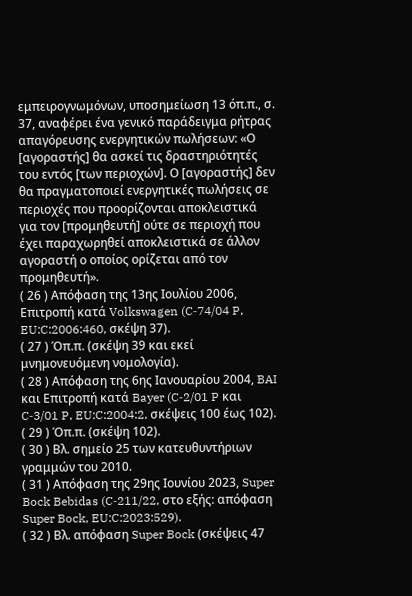εμπειρογνωμόνων, υποσημείωση 13 όπ.π., σ. 37, αναφέρει ένα γενικό παράδειγμα ρήτρας απαγόρευσης ενεργητικών πωλήσεων: «Ο [αγοραστής] θα ασκεί τις δραστηριότητές του εντός [των περιοχών]. Ο [αγοραστής] δεν θα πραγματοποιεί ενεργητικές πωλήσεις σε περιοχές που προορίζονται αποκλειστικά για τον [προμηθευτή] ούτε σε περιοχή που έχει παραχωρηθεί αποκλειστικά σε άλλον αγοραστή ο οποίος ορίζεται από τον προμηθευτή».
( 26 ) Απόφαση της 13ης Ιουλίου 2006, Επιτροπή κατά Volkswagen (C‑74/04 P, EU:C:2006:460, σκέψη 37).
( 27 ) Όπ.π. (σκέψη 39 και εκεί μνημονευόμενη νομολογία).
( 28 ) Απόφαση της 6ης Ιανουαρίου 2004, BAI και Επιτροπή κατά Bayer (C‑2/01 P και C‑3/01 P, EU:C:2004:2, σκέψεις 100 έως 102).
( 29 ) Όπ.π. (σκέψη 102).
( 30 ) Βλ. σημείο 25 των κατευθυντήριων γραμμών του 2010.
( 31 ) Απόφαση της 29ης Ιουνίου 2023, Super Bock Bebidas (C‑211/22, στο εξής: απόφαση Super Bock, EU:C:2023:529).
( 32 ) Βλ. απόφαση Super Bock (σκέψεις 47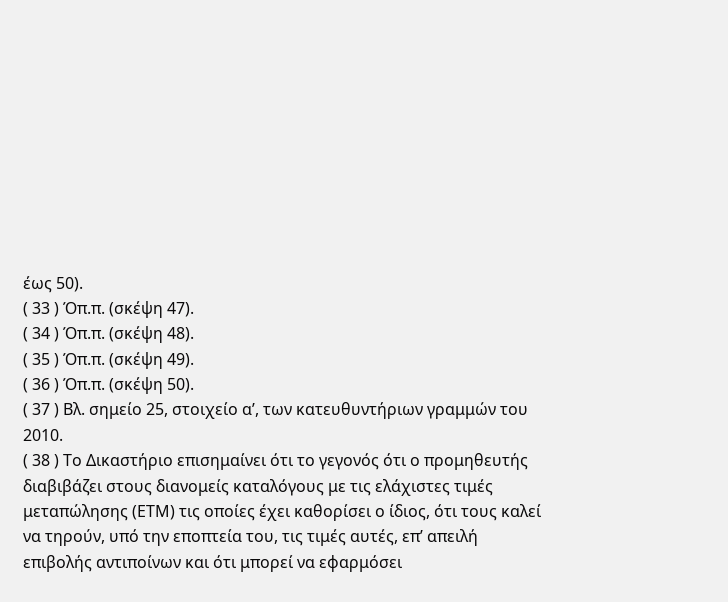έως 50).
( 33 ) Όπ.π. (σκέψη 47).
( 34 ) Όπ.π. (σκέψη 48).
( 35 ) Όπ.π. (σκέψη 49).
( 36 ) Όπ.π. (σκέψη 50).
( 37 ) Βλ. σημείο 25, στοιχείο αʹ, των κατευθυντήριων γραμμών του 2010.
( 38 ) Το Δικαστήριο επισημαίνει ότι το γεγονός ότι ο προμηθευτής διαβιβάζει στους διανομείς καταλόγους με τις ελάχιστες τιμές μεταπώλησης (ΕΤΜ) τις οποίες έχει καθορίσει ο ίδιος, ότι τους καλεί να τηρούν, υπό την εποπτεία του, τις τιμές αυτές, επ’ απειλή επιβολής αντιποίνων και ότι μπορεί να εφαρμόσει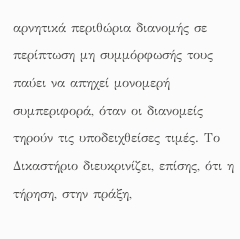αρνητικά περιθώρια διανομής σε περίπτωση μη συμμόρφωσής τους παύει να απηχεί μονομερή συμπεριφορά, όταν οι διανομείς τηρούν τις υποδειχθείσες τιμές. Το Δικαστήριο διευκρινίζει, επίσης, ότι η τήρηση, στην πράξη,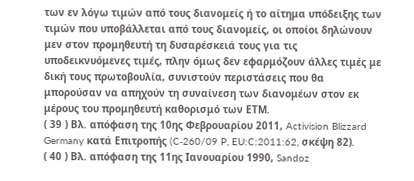των εν λόγω τιμών από τους διανομείς ή το αίτημα υπόδειξης των τιμών που υποβάλλεται από τους διανομείς, οι οποίοι δηλώνουν μεν στον προμηθευτή τη δυσαρέσκειά τους για τις υποδεικνυόμενες τιμές, πλην όμως δεν εφαρμόζουν άλλες τιμές με δική τους πρωτοβουλία, συνιστούν περιστάσεις που θα μπορούσαν να απηχούν τη συναίνεση των διανομέων στον εκ μέρους του προμηθευτή καθορισμό των ΕΤΜ.
( 39 ) Βλ. απόφαση της 10ης Φεβρουαρίου 2011, Activision Blizzard Germany κατά Επιτροπής (C‑260/09 P, EU:C:2011:62, σκέψη 82).
( 40 ) Βλ. απόφαση της 11ης Ιανουαρίου 1990, Sandoz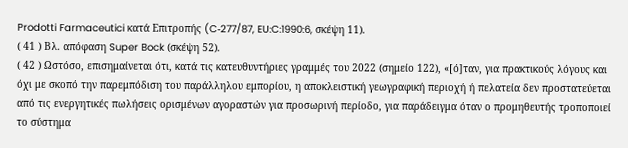Prodotti Farmaceutici κατά Επιτροπής (C‑277/87, EU:C:1990:6, σκέψη 11).
( 41 ) Βλ. απόφαση Super Bock (σκέψη 52).
( 42 ) Ωστόσο, επισημαίνεται ότι, κατά τις κατευθυντήριες γραμμές του 2022 (σημείο 122), «[ό]ταν, για πρακτικούς λόγους και όχι με σκοπό την παρεμπόδιση του παράλληλου εμπορίου, η αποκλειστική γεωγραφική περιοχή ή πελατεία δεν προστατεύεται από τις ενεργητικές πωλήσεις ορισμένων αγοραστών για προσωρινή περίοδο, για παράδειγμα όταν ο προμηθευτής τροποποιεί το σύστημα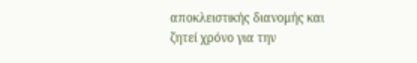αποκλειστικής διανομής και ζητεί χρόνο για την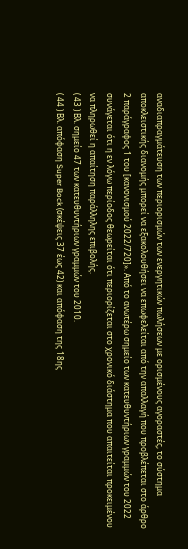αναδιαπραγμάτευση των περιορισμών των ενεργητικών πωλήσεων με ορισμένους αγοραστές, το σύστημα αποκλειστικής διανομής μπορεί να εξακολουθήσει να επωφελείται από την απαλλαγή που προβλέπεται στο άρθρο 2 παράγραφος 1 του [κανονισμού 2022/720]». Από το ανωτέρω σημείο των κατευθυντήριων γραμμών του 2022 συνάγεται ότι η εν λόγω περίοδος θεωρείται ότι περιορίζεται στο χρονικό διάστημα που απαιτείται προκειμένου να πληρωθεί η απαίτηση παράλληλης επιβολής.
( 43 ) Βλ. σημείο 47 των κατευθυντήριων γραμμών του 2010.
( 44 ) Βλ. απόφαση Super Bock (σκέψεις 37 έως 42) και απόφαση της 18ης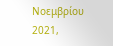Νοεμβρίου 2021,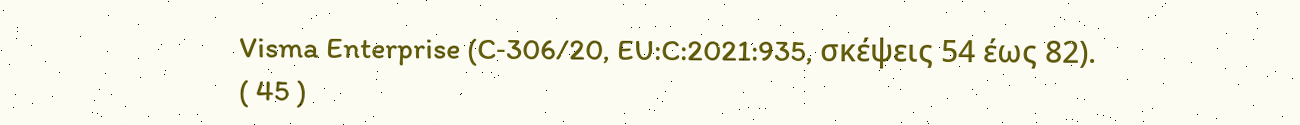Visma Enterprise (C‑306/20, EU:C:2021:935, σκέψεις 54 έως 82).
( 45 )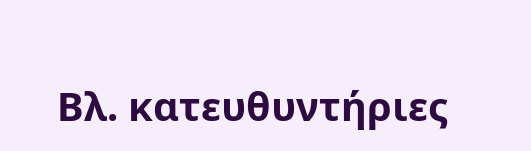Βλ. κατευθυντήριες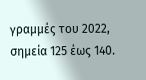γραμμές του 2022, σημεία 125 έως 140.